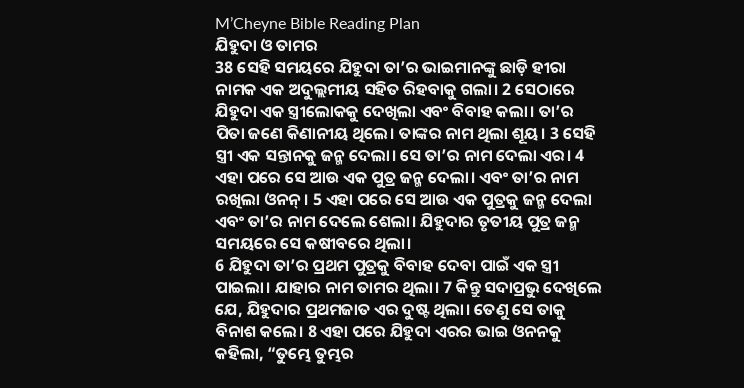M’Cheyne Bible Reading Plan
ଯିହୁଦା ଓ ତାମର
38 ସେହି ସମୟରେ ଯିହୁଦା ତା’ର ଭାଇମାନଙ୍କୁ ଛାଡ଼ି ହୀରା ନାମକ ଏକ ଅଦୁଲ୍ଲମୀୟ ସହିତ ରିହବାକୁ ଗଲା। 2 ସେଠାରେ ଯିହୁଦା ଏକ ସ୍ତ୍ରୀଲୋକକୁ ଦେଖିଲା ଏବଂ ବିବାହ କଲା। ତା’ର ପିତା ଜଣେ କିଣାନୀୟ ଥିଲେ। ତାଙ୍କର ନାମ ଥିଲା ଶୂୟ। 3 ସେହି ସ୍ତ୍ରୀ ଏକ ସନ୍ତାନକୁ ଜନ୍ମ ଦେଲା। ସେ ତା’ର ନାମ ଦେଲା ଏର। 4 ଏହା ପରେ ସେ ଆଉ ଏକ ପୁତ୍ର ଜନ୍ମ ଦେଲା। ଏବଂ ତା’ର ନାମ ରଖିଲା ଓନନ୍। 5 ଏହା ପରେ ସେ ଆଉ ଏକ ପୁତ୍ରକୁ ଜନ୍ମ ଦେଲା ଏବଂ ତା’ର ନାମ ଦେଲେ ଶେଲା। ଯିହୁଦାର ତୃତୀୟ ପୁତ୍ର ଜନ୍ମ ସମୟରେ ସେ କଷୀବରେ ଥିଲା।
6 ଯିହୁଦା ତା’ର ପ୍ରଥମ ପୁତ୍ରକୁ ବିବାହ ଦେବା ପାଇଁ ଏକ ସ୍ତ୍ରୀ ପାଇଲା। ଯାହାର ନାମ ତାମର ଥିଲା। 7 କିନ୍ତୁ ସଦାପ୍ରଭୁ ଦେଖିଲେ ଯେ, ଯିହୁଦାର ପ୍ରଥମଜାତ ଏର ଦୁଷ୍ଟ ଥିଲା। ତେଣୁ ସେ ତାକୁ ବିନାଶ କଲେ। 8 ଏହା ପରେ ଯିହୁଦା ଏରର ଭାଇ ଓନନକୁ କହିଲା, “ତୁମ୍ଭେ ତୁମ୍ଭର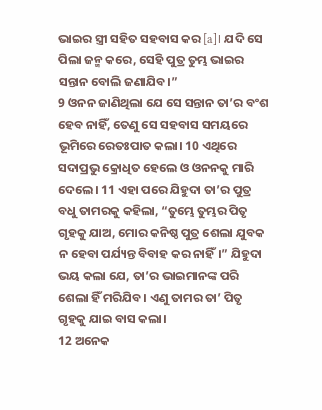ଭାଇର ସ୍ତ୍ରୀ ସହିତ ସହବାସ କର [a]। ଯଦି ସେ ପିଲା ଜନ୍ମ କରେ, ସେହି ପୁତ୍ର ତୁମ୍ଭ ଭାଇର ସନ୍ତାନ ବୋଲି ଜଣାଯିବ।”
9 ଓନନ ଜାଣିଥିଲା ଯେ ସେ ସନ୍ତାନ ତା’ର ବଂଶ ହେବ ନାହିଁ, ତେଣୁ ସେ ସହବାସ ସମୟରେ ଭୂମିରେ ରେତଃପାତ କଲା। 10 ଏଥିରେ ସଦାପ୍ରଭୁ କ୍ରୋଧିତ ହେଲେ ଓ ଓନନକୁ ମାରି ଦେଲେ। 11 ଏହା ପରେ ଯିହୁଦା ତା’ର ପୁତ୍ର ବଧୁ ତାମରକୁ କହିଲା, “ତୁମ୍ଭେ ତୁମ୍ଭର ପିତୃ ଗୃହକୁ ଯାଅ, ମୋର କନିଷ୍ଠ ପୁତ୍ର ଶେଲା ଯୁବକ ନ ହେବା ପର୍ଯ୍ୟନ୍ତ ବିବାହ କର ନାହିଁ।” ଯିହୁଦା ଭୟ କଲା ଯେ, ତା’ର ଭାଇମାନଙ୍କ ପରି ଶେଲା ହିଁ ମରିଯିବ। ଏଣୁ ତାମର ତା’ ପିତୃ ଗୃହକୁ ଯାଇ ବାସ କଲା।
12 ଅନେକ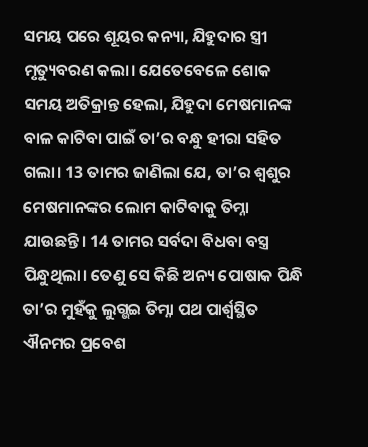ସମୟ ପରେ ଶୂୟର କନ୍ୟା, ଯିହୁଦାର ସ୍ତ୍ରୀ ମୃତ୍ୟୁବରଣ କଲା। ଯେତେବେଳେ ଶୋକ ସମୟ ଅତିକ୍ରାନ୍ତ ହେଲା, ଯିହୁଦା ମେଷମାନଙ୍କ ବାଳ କାଟିବା ପାଇଁ ତା’ର ବନ୍ଧୁ ହୀରା ସହିତ ଗଲା। 13 ତାମର ଜାଣିଲା ଯେ, ତା’ର ଶ୍ୱଶୁର ମେଷମାନଙ୍କର ଲୋମ କାଟିବାକୁ ତିମ୍ନା ଯାଉଛନ୍ତି। 14 ତାମର ସର୍ବଦା ବିଧବା ବସ୍ତ୍ର ପିନ୍ଧୁଥିଲା। ତେଣୁ ସେ କିଛି ଅନ୍ୟ ପୋଷାକ ପିନ୍ଧି ତା’ର ମୁହଁକୁ ଲୁଗ୍ଭଇ ତିମ୍ନା ପଥ ପାର୍ଶ୍ୱସ୍ଥିତ ଐନମର ପ୍ରବେଶ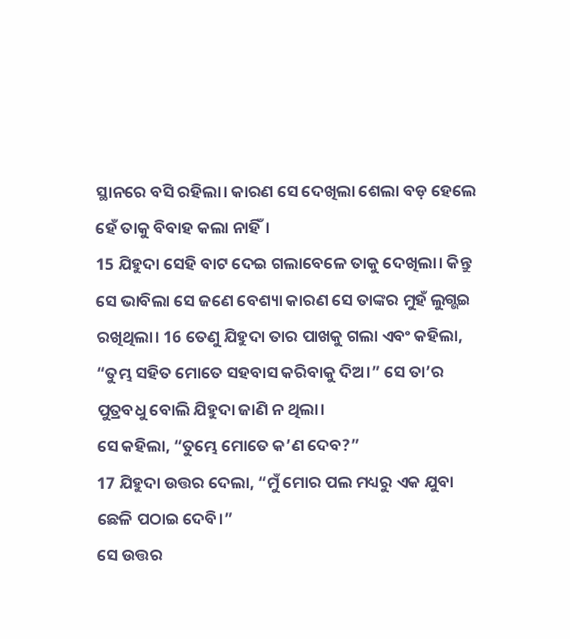ସ୍ଥାନରେ ବସି ରହିଲା। କାରଣ ସେ ଦେଖିଲା ଶେଲା ବଡ଼ ହେଲେ ହେଁ ତାକୁ ବିବାହ କଲା ନାହିଁ।
15 ଯିହୁଦା ସେହି ବାଟ ଦେଇ ଗଲାବେଳେ ତାକୁ ଦେଖିଲା। କିନ୍ତୁ ସେ ଭାବିଲା ସେ ଜଣେ ବେଶ୍ୟା କାରଣ ସେ ତାଙ୍କର ମୁହଁ ଲୁଗ୍ଭଇ ରଖିଥିଲା। 16 ତେଣୁ ଯିହୁଦା ତାର ପାଖକୁ ଗଲା ଏବଂ କହିଲା, “ତୁମ୍ଭ ସହିତ ମୋତେ ସହବାସ କରିବାକୁ ଦିଅ।” ସେ ତା’ର ପୁତ୍ରବଧୁ ବୋଲି ଯିହୁଦା ଜାଣି ନ ଥିଲା।
ସେ କହିଲା, “ତୁମ୍ଭେ ମୋତେ କ’ଣ ଦେବ?”
17 ଯିହୁଦା ଉତ୍ତର ଦେଲା, “ମୁଁ ମୋର ପଲ ମଧ୍ୟରୁ ଏକ ଯୁବା ଛେଳି ପଠାଇ ଦେବି।”
ସେ ଉତ୍ତର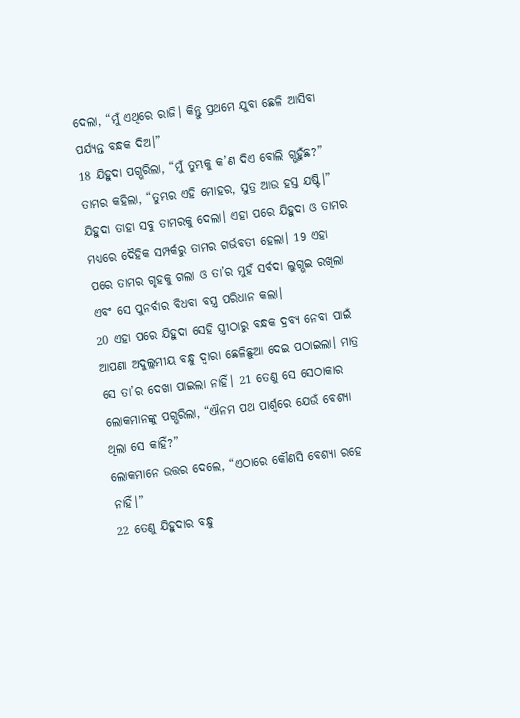ଦେଲା, “ମୁଁ ଏଥିରେ ରାଜି। କିନ୍ତୁ ପ୍ରଥମେ ଯୁବା ଛେଳି ଆସିବା ପର୍ଯ୍ୟନ୍ତ ବନ୍ଧକ ଦିଅ।”
18 ଯିହୁଦା ପଗ୍ଭରିଲା, “ମୁଁ ତୁମ୍ଭକୁ କ’ଣ ଦିଏ ବୋଲି ଗ୍ଭହୁଁଛ?”
ତାମର କହିଲା, “ତୁମ୍ଭର ଏହି ମୋହର, ସୁତ୍ର ଆଉ ହସ୍ତ ଯଷ୍ଟି।” ଯିହୁଦା ତାହା ସବୁ ତାମରକୁ ଦେଲା। ଏହା ପରେ ଯିହୁଦା ଓ ତାମର ମଧ୍ୟରେ ଦୈହିକ ସମ୍ପର୍କରୁ ତାମର ଗର୍ଭବତୀ ହେଲା। 19 ଏହା ପରେ ତାମର ଗୃହକୁ ଗଲା ଓ ତା’ର ମୁହଁ ସର୍ବଦା ଲୁଗ୍ଭଇ ରଖିଲା ଏବଂ ସେ ପୁନର୍ବାର ବିଧବା ବସ୍ତ୍ର ପରିଧାନ କଲା।
20 ଏହା ପରେ ଯିହୁଦା ସେହି ସ୍ତ୍ରୀଠାରୁ ବନ୍ଧକ ଦ୍ରବ୍ୟ ନେବା ପାଇଁ ଆପଣା ଅଦୁଲ୍ଲମୀୟ ବନ୍ଧୁ ଦ୍ୱାରା ଛେଳିଛୁଆ ଦେଇ ପଠାଇଲା। ମାତ୍ର ସେ ତା’ର ଦେଖା ପାଇଲା ନାହିଁ। 21 ତେଣୁ ସେ ସେଠାକାର ଲୋକମାନଙ୍କୁ ପଗ୍ଭରିଲା, “ଐନମ ପଥ ପାର୍ଶ୍ୱରେ ଯେଉଁ ବେଶ୍ୟା ଥିଲା ସେ କାହିଁ?”
ଲୋକମାନେ ଉତ୍ତର ଦେଲେ, “ଏଠାରେ କୌଣସି ବେଶ୍ୟା ରହେ ନାହିଁ।”
22 ତେଣୁ ଯିହୁଦାର ବନ୍ଧୁ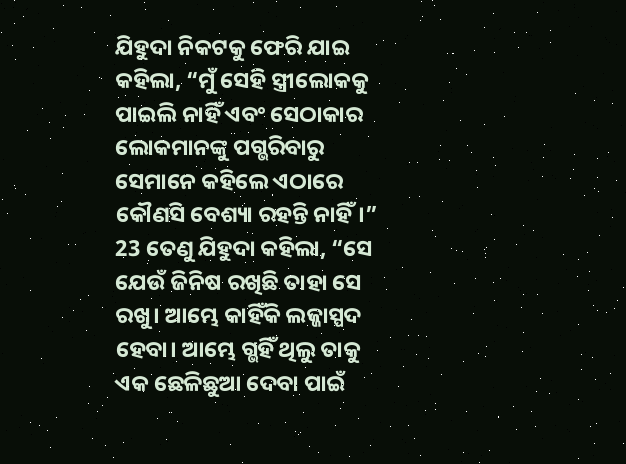ଯିହୁଦା ନିକଟକୁ ଫେରି ଯାଇ କହିଲା, “ମୁଁ ସେହି ସ୍ତ୍ରୀଲୋକକୁ ପାଇଲି ନାହିଁ ଏବଂ ସେଠାକାର ଲୋକମାନଙ୍କୁ ପଗ୍ଭରିବାରୁ ସେମାନେ କହିଲେ ଏଠାରେ କୌଣସି ବେଶ୍ୟା ରହନ୍ତି ନାହିଁ।”
23 ତେଣୁ ଯିହୁଦା କହିଲା, “ସେ ଯେଉଁ ଜିନିଷ ରଖିଛି ତାହା ସେ ରଖୁ। ଆମ୍ଭେ କାହିଁକି ଲଜ୍ଜାସ୍ପଦ ହେବା। ଆମ୍ଭେ ଗ୍ଭହିଁ ଥିଲୁ ତାକୁ ଏକ ଛେଳିଛୁଆ ଦେବା ପାଇଁ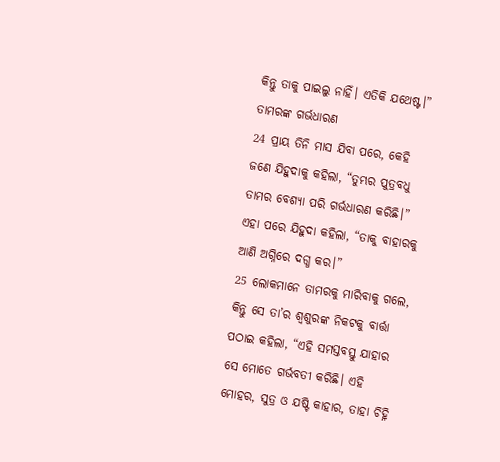କିନ୍ତୁ ତାକୁ ପାଇଲୁ ନାହିଁ। ଏତିକି ଯଥେଷ୍ଟ।”
ତାମରଙ୍କ ଗର୍ଭଧାରଣ
24 ପ୍ରାୟ ତିନି ମାସ ଯିବା ପରେ, କେହି ଜଣେ ଯିହୁଦାକୁ କହିଲା, “ତୁମ୍ଭର ପୁତ୍ରବଧୁ ତାମର ବେଶ୍ୟା ପରି ଗର୍ଭଧାରଣ କରିଛି।”
ଏହା ପରେ ଯିହୁଦା କହିଲା, “ତାକୁ ବାହାରକୁ ଆଣି ଅଗ୍ନିରେ ଦଗ୍ଧ କର।”
25 ଲୋକମାନେ ତାମରକୁ ମାରିବାକୁ ଗଲେ, କିନ୍ତୁ ସେ ତା’ର ଶ୍ୱଶୁରଙ୍କ ନିକଟକୁ ବାର୍ତ୍ତା ପଠାଇ କହିଲା, “ଏହି ସମସ୍ତବସ୍ତୁ ଯାହାର ସେ ମୋତେ ଗର୍ଭବତୀ କରିଛି। ଏହି ମୋହର, ସୁତ୍ର ଓ ଯଷ୍ଟି କାହାର, ତାହା ଚିହ୍ନି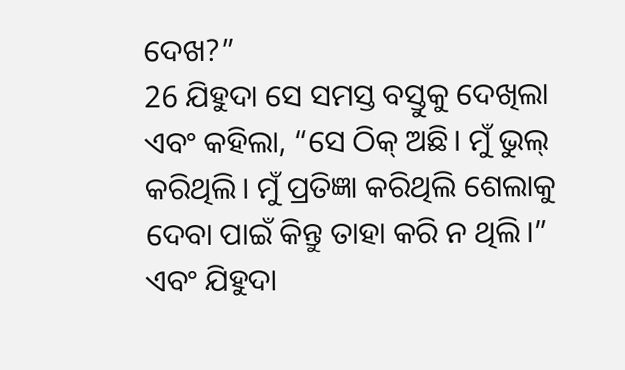ଦେଖ?”
26 ଯିହୁଦା ସେ ସମସ୍ତ ବସ୍ତୁକୁ ଦେଖିଲା ଏବଂ କହିଲା, “ସେ ଠିକ୍ ଅଛି। ମୁଁ ଭୁଲ୍ କରିଥିଲି। ମୁଁ ପ୍ରତିଜ୍ଞା କରିଥିଲି ଶେଲାକୁ ଦେବା ପାଇଁ କିନ୍ତୁ ତାହା କରି ନ ଥିଲି।” ଏବଂ ଯିହୁଦା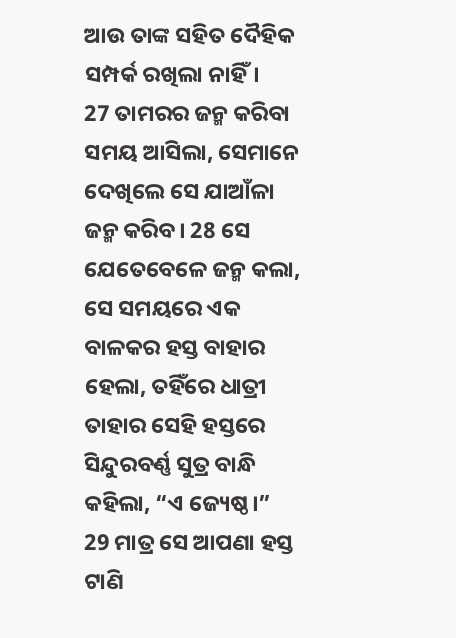ଆଉ ତାଙ୍କ ସହିତ ଦୈହିକ ସମ୍ପର୍କ ରଖିଲା ନାହିଁ।
27 ତାମରର ଜନ୍ମ କରିବା ସମୟ ଆସିଲା, ସେମାନେ ଦେଖିଲେ ସେ ଯାଆଁଳା ଜନ୍ମ କରିବ। 28 ସେ ଯେତେବେଳେ ଜନ୍ମ କଲା, ସେ ସମୟରେ ଏକ ବାଳକର ହସ୍ତ ବାହାର ହେଲା, ତହିଁରେ ଧାତ୍ରୀ ତାହାର ସେହି ହସ୍ତରେ ସିନ୍ଦୁରବର୍ଣ୍ଣ ସୁତ୍ର ବାନ୍ଧି କହିଲା, “ଏ ଜ୍ୟେଷ୍ଠ।” 29 ମାତ୍ର ସେ ଆପଣା ହସ୍ତ ଟାଣି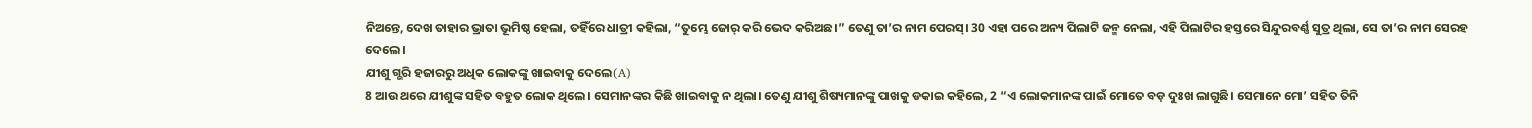ନିଅନ୍ତେ, ଦେଖ ତାହାର ଭ୍ରାତା ଭୂମିଷ୍ଠ ହେଲା, ତହିଁରେ ଧାତ୍ରୀ କହିଲା, “ତୁମ୍ଭେ ଜୋର୍ କରି ଭେଦ କରିଅଛ।” ତେଣୁ ତା’ର ନାମ ପେରସ୍। 30 ଏହା ପରେ ଅନ୍ୟ ପିଲାଟି ଜନ୍ମ ନେଲା, ଏହି ପିଲାଟିର ହସ୍ତରେ ସିନ୍ଦୁରବର୍ଣ୍ଣ ସୁତ୍ର ଥିଲା, ସେ ତା’ର ନାମ ସେରହ ଦେଲେ।
ଯୀଶୁ ଗ୍ଭରି ହଜାରରୁ ଅଧିକ ଲୋକଙ୍କୁ ଖାଇବାକୁ ଦେଲେ(A)
8 ଆଉ ଥରେ ଯୀଶୁଙ୍କ ସହିତ ବହୁତ ଲୋକ ଥିଲେ। ସେମାନଙ୍କର କିଛି ଖାଇବାକୁ ନ ଥିଲା। ତେଣୁ ଯୀଶୁ ଶିଷ୍ୟମାନଙ୍କୁ ପାଖକୁ ଡକାଇ କହିଲେ, 2 “ଏ ଲୋକମାନଙ୍କ ପାଇଁ ମୋତେ ବଡ଼ ଦୁଃଖ ଲାଗୁଛି। ସେମାନେ ମୋ’ ସହିତ ତିନି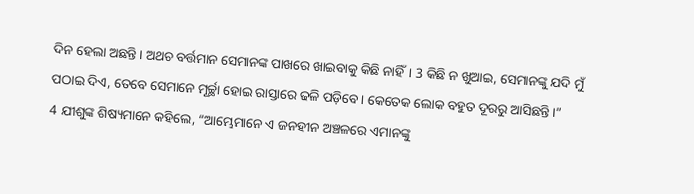ଦିନ ହେଲା ଅଛନ୍ତି। ଅଥଚ ବର୍ତ୍ତମାନ ସେମାନଙ୍କ ପାଖରେ ଖାଇବାକୁ କିଛି ନାହିଁ। 3 କିଛି ନ ଖୁଆଇ, ସେମାନଙ୍କୁ ଯଦି ମୁଁ ପଠାଇ ଦିଏ, ତେବେ ସେମାନେ ମୂର୍ଚ୍ଛା ହୋଇ ରାସ୍ତାରେ ଢଳି ପଡ଼ିବେ। କେତେକ ଲୋକ ବହୁତ ଦୂରରୁ ଆସିଛନ୍ତି।”
4 ଯୀଶୁଙ୍କ ଶିଷ୍ୟମାନେ କହିଲେ, “ଆମ୍ଭେମାନେ ଏ ଜନହୀନ ଅଞ୍ଚଳରେ ଏମାନଙ୍କୁ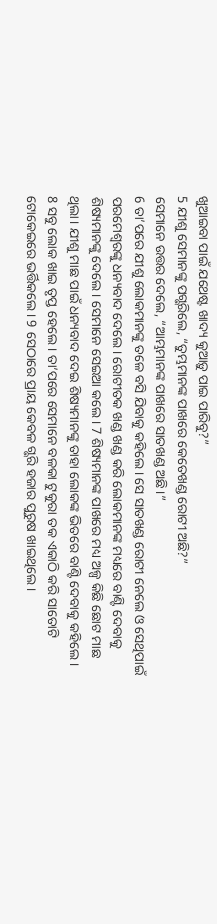ଖୁଆଇବା ପାଇଁ ଯଥେଷ୍ଟ ଖାଦ୍ୟ କୁଆଡ଼ୁ ପାଇ ପାରିବୁ?”
5 ଯୀଶୁ ସେମାନଙ୍କୁ ପଗ୍ଭରିଲେ, “ତୁମ୍ଭମାନଙ୍କ ପାଖରେ କେତେଖଣ୍ଡ ରୋଟୀ ଅଛି?”
ସେମାନେ ଉତ୍ତର ଦେଲେ, “ଆମ୍ଭମାନଙ୍କ ପାଖରେ ସାତଖଣ୍ଡ ଅଛି।”
6 ତା’ପରେ ଯୀଶୁ ଲୋକମାନଙ୍କୁ ତଳେ ବସି ଯିବାକୁ କହିଲେ। ସେ ସାତଖଣ୍ଡ ରୋଟୀ ନେଲେ ଓ ସେଥିପାଇଁ ପରମେଶ୍ୱରଙ୍କୁ ଧନ୍ୟବାଦ ଦେଲେ। ରୋଟୀତକ ଖଣ୍ଡ ଖଣ୍ଡ କରି ଲୋକମାନଙ୍କ ମଧ୍ୟରେ ବାଣ୍ଟି ଦେବାକୁ ଶିଷ୍ୟମାନଙ୍କୁ ଦେଲେ। ସେମାନେ ସେଇଆ କଲେ। 7 ଶିଷ୍ୟମାନଙ୍କ ପାଖରେ ମଧ୍ୟ ଅଳ୍ପ କିଛି ଛୋଟ ମାଛ ଥିଲା। ଯୀଶୁ ମାଛ ପାଇଁ ଧନ୍ୟବାଦ ଦେଇ ଶିଷ୍ୟମାନଙ୍କୁ ତାହା ଲୋକଙ୍କ ଭିତରେ ବାଣ୍ଟି ଦେବାକୁ କହିଲେ।
8 ସବୁ ଲୋକ ଖାଇ ତୃପ୍ତ ହେଲେ। ତା’ପରେ ସେମାନେ ବଳକା ଟୁକୁରା ତକ ଏକାଠି କରି ସାତୋଟି ଟୋକେଇରେ ଭର୍ତ୍ତିକଲେ। 9 ସେଠାରେ ପ୍ରାୟ କେବଳ ଗ୍ଭରି ହଜାର ପୁରୁଷ ଖାଇଥିଲେ।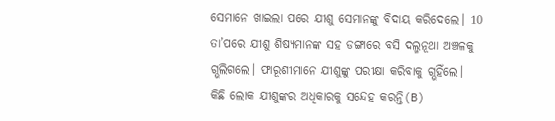ସେମାନେ ଖାଇଲା ପରେ ଯୀଶୁ ସେମାନଙ୍କୁ ବିଦାୟ କରିଦେଲେ। 10 ତା’ପରେ ଯୀଶୁ ଶିଷ୍ୟମାନଙ୍କ ସହ ଡଙ୍ଗାରେ ବସି ଦଲ୍ମନୂଥା ଅଞ୍ଚଳକୁ ଗ୍ଭଲିଗଲେ। ଫାରୂଶୀମାନେ ଯୀଶୁଙ୍କୁ ପରୀକ୍ଷା କରିବାକୁ ଗ୍ଭହିଁଲେ।
କିଛି ଲୋକ ଯୀଶୁଙ୍କର ଅଧିକାରକୁ ସନ୍ଦେହ କରନ୍ତି(B)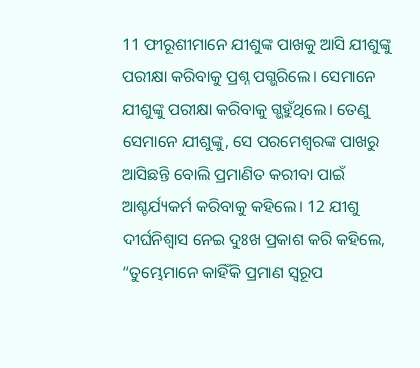11 ଫୀରୂଶୀମାନେ ଯୀଶୁଙ୍କ ପାଖକୁ ଆସି ଯୀଶୁଙ୍କୁ ପରୀକ୍ଷା କରିବାକୁ ପ୍ରଶ୍ନ ପଗ୍ଭରିଲେ। ସେମାନେ ଯୀଶୁଙ୍କୁ ପରୀକ୍ଷା କରିବାକୁ ଗ୍ଭହୁଁଥିଲେ। ତେଣୁ ସେମାନେ ଯୀଶୁଙ୍କୁ, ସେ ପରମେଶ୍ୱରଙ୍କ ପାଖରୁ ଆସିଛନ୍ତି ବୋଲି ପ୍ରମାଣିତ କରୀବା ପାଇଁ ଆଶ୍ଚର୍ଯ୍ୟକର୍ମ କରିବାକୁ କହିଲେ। 12 ଯୀଶୁ ଦୀର୍ଘନିଶ୍ୱାସ ନେଇ ଦୁଃଖ ପ୍ରକାଶ କରି କହିଲେ, “ତୁମ୍ଭେମାନେ କାହିଁକି ପ୍ରମାଣ ସ୍ୱରୂପ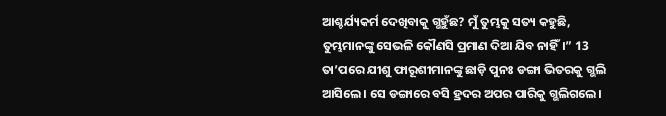ଆଶ୍ଚର୍ଯ୍ୟକର୍ମ ଦେଖିବାକୁ ଗ୍ଭହୁଁଛ? ମୁଁ ତୁମ୍ଭକୁ ସତ୍ୟ କହୁଛି, ତୁମ୍ଭମାନଙ୍କୁ ସେଭଳି କୌଣସି ପ୍ରମାଣ ଦିଆ ଯିବ ନାହିଁ।” 13 ତା’ପରେ ଯୀଶୁ ଫାରୂଶୀମାନଙ୍କୁ ଛାଡ଼ି ପୁନଃ ଡଙ୍ଗା ଭିତରକୁ ଗ୍ଭଲି ଆସିଲେ। ସେ ଡଙ୍ଗାରେ ବସି ହ୍ରଦର ଅପର ପାରିକୁ ଗ୍ଭଲିଗଲେ।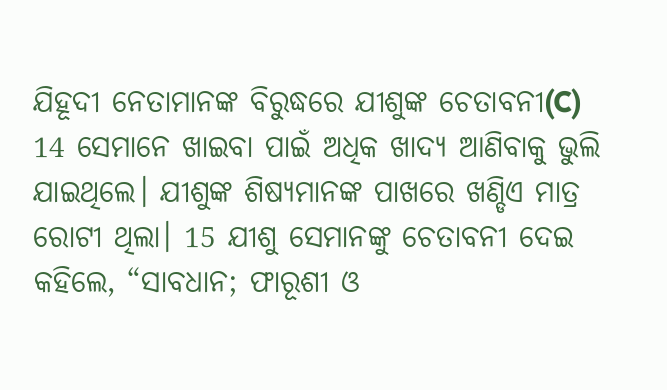ଯିହୂଦୀ ନେତାମାନଙ୍କ ବିରୁଦ୍ଧରେ ଯୀଶୁଙ୍କ ଚେତାବନୀ(C)
14 ସେମାନେ ଖାଇବା ପାଇଁ ଅଧିକ ଖାଦ୍ୟ ଆଣିବାକୁ ଭୁଲି ଯାଇଥିଲେ। ଯୀଶୁଙ୍କ ଶିଷ୍ୟମାନଙ୍କ ପାଖରେ ଖଣ୍ଡିଏ ମାତ୍ର ରୋଟୀ ଥିଲା। 15 ଯୀଶୁ ସେମାନଙ୍କୁ ଚେତାବନୀ ଦେଇ କହିଲେ, “ସାବଧାନ; ଫାରୂଶୀ ଓ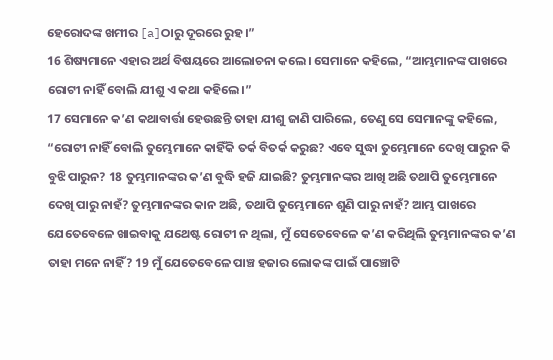ହେରୋଦଙ୍କ ଖମୀର [a]ଠାରୁ ଦୂରରେ ରୁହ।”
16 ଶିଷ୍ୟମାନେ ଏହାର ଅର୍ଥ ବିଷୟରେ ଆଲୋଚନା କଲେ। ସେମାନେ କହିଲେ, “ଆମ୍ଭମାନଙ୍କ ପାଖରେ ରୋଟୀ ନାହିଁ ବୋଲି ଯୀଶୁ ଏ କଥା କହିଲେ।”
17 ସେମାନେ କ’ଣ କଥାବାର୍ତ୍ତା ହେଉଛନ୍ତି ତାହା ଯୀଶୁ ଜାଣି ପାରିଲେ, ତେଣୁ ସେ ସେମାନଙ୍କୁ କହିଲେ, “ରୋଟୀ ନାହିଁ ବୋଲି ତୁମ୍ଭେମାନେ କାହିଁକି ତର୍କ ବିତର୍କ କରୁଛ? ଏବେ ସୁଦ୍ଧା ତୁମ୍ଭେମାନେ ଦେଖି ପାରୁନ କି ବୁଝି ପାରୁନ? 18 ତୁମ୍ଭମାନଙ୍କର କ’ଣ ବୁଦ୍ଧି ହଜି ଯାଇଛି? ତୁମ୍ଭମାନଙ୍କର ଆଖି ଅଛି ତଥାପି ତୁମ୍ଭେମାନେ ଦେଖି ପାରୁ ନାହଁ? ତୁମ୍ଭମାନଙ୍କର କାନ ଅଛି, ତଥାପି ତୁମ୍ଭେମାନେ ଶୁଣି ପାରୁ ନାହଁ? ଆମ୍ଭ ପାଖରେ ଯେତେବେଳେ ଖାଇବାକୁ ଯଥେଷ୍ଟ ରୋଟୀ ନ ଥିଲା, ମୁଁ ସେତେବେଳେ କ’ଣ କରିଥିଲି ତୁମ୍ଭମାନଙ୍କର କ’ଣ ତାହା ମନେ ନାହିଁ? 19 ମୁଁ ଯେତେବେଳେ ପାଞ୍ଚ ହଜାର ଲୋକଙ୍କ ପାଇଁ ପାଞ୍ଚୋଟି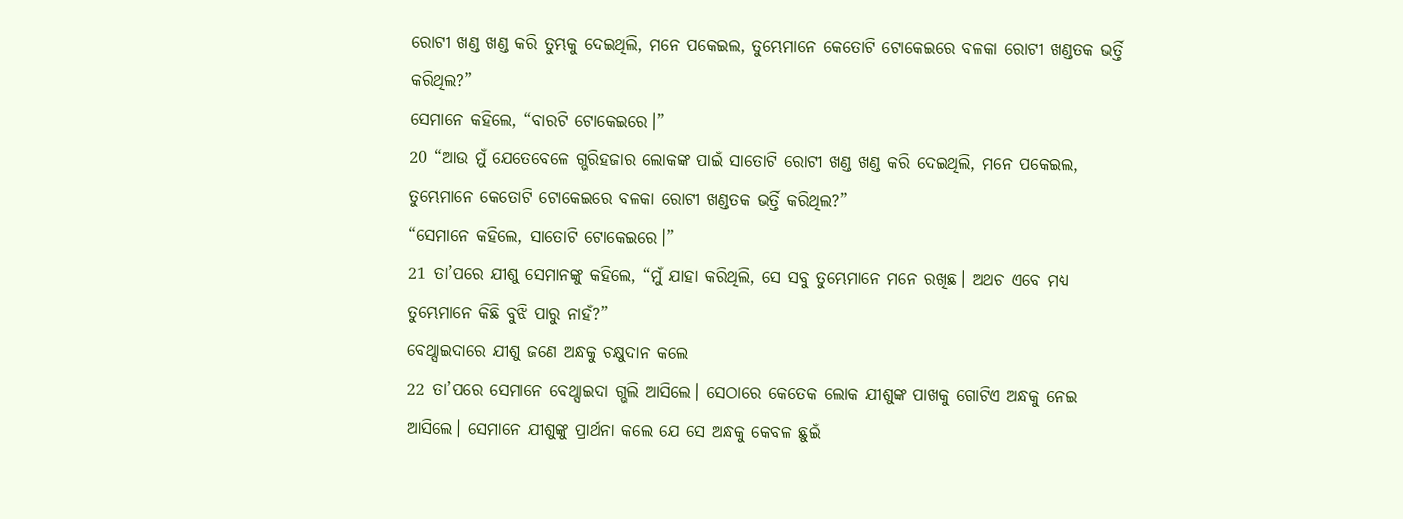ରୋଟୀ ଖଣ୍ଡ ଖଣ୍ଡ କରି ତୁମ୍ଭକୁ ଦେଇଥିଲି, ମନେ ପକେଇଲ, ତୁମ୍ଭେମାନେ କେତୋଟି ଟୋକେଇରେ ବଳକା ରୋଟୀ ଖଣ୍ଡତକ ଭର୍ତ୍ତି କରିଥିଲ?”
ସେମାନେ କହିଲେ, “ବାରଟି ଟୋକେଇରେ।”
20 “ଆଉ ମୁଁ ଯେତେବେଳେ ଗ୍ଭରିହଜାର ଲୋକଙ୍କ ପାଇଁ ସାତୋଟି ରୋଟୀ ଖଣ୍ଡ ଖଣ୍ଡ କରି ଦେଇଥିଲି, ମନେ ପକେଇଲ, ତୁମ୍ଭେମାନେ କେତୋଟି ଟୋକେଇରେ ବଳକା ରୋଟୀ ଖଣ୍ଡତକ ଭର୍ତ୍ତି କରିଥିଲ?”
“ସେମାନେ କହିଲେ, ସାତୋଟି ଟୋକେଇରେ।”
21 ତା’ପରେ ଯୀଶୁ ସେମାନଙ୍କୁ କହିଲେ, “ମୁଁ ଯାହା କରିଥିଲି, ସେ ସବୁ ତୁମ୍ଭେମାନେ ମନେ ରଖିଛ। ଅଥଚ ଏବେ ମଧ୍ୟ ତୁମ୍ଭେମାନେ କିଛି ବୁଝି ପାରୁ ନାହଁ?”
ବେଥ୍ସାଇଦାରେ ଯୀଶୁ ଜଣେ ଅନ୍ଧକୁ ଚକ୍ଷୁଦାନ କଲେ
22 ତା’ପରେ ସେମାନେ ବେଥ୍ସାଇଦା ଗ୍ଭଲି ଆସିଲେ। ସେଠାରେ କେତେକ ଲୋକ ଯୀଶୁଙ୍କ ପାଖକୁ ଗୋଟିଏ ଅନ୍ଧକୁ ନେଇ ଆସିଲେ। ସେମାନେ ଯୀଶୁଙ୍କୁ ପ୍ରାର୍ଥନା କଲେ ଯେ ସେ ଅନ୍ଧକୁ କେବଳ ଛୁଇଁ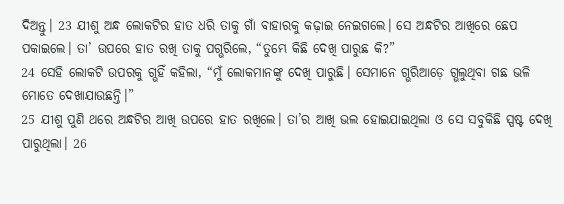ଦିଅନ୍ତୁ। 23 ଯୀଶୁ ଅନ୍ଧ ଲୋକଟିର ହାତ ଧରି ତାକୁ ଗାଁ ବାହାରକୁ କଢ଼ାଇ ନେଇଗଲେ। ସେ ଅନ୍ଧଟିର ଆଖିରେ ଛେପ ପକାଇଲେ। ତା’ ଉପରେ ହାତ ରଖି ତାକୁ ପଗ୍ଭରିଲେ, “ତୁମ୍ଭେ କିଛି ଦେଖି ପାରୁଛ କି?”
24 ସେହି ଲୋକଟି ଉପରକୁ ଗ୍ଭହିଁ କହିଲା, “ମୁଁ ଲୋକମାନଙ୍କୁ ଦେଖି ପାରୁଛି। ସେମାନେ ଗ୍ଭରିଆଡ଼େ ଗ୍ଭଲୁଥିବା ଗଛ ଭଳି ମୋତେ ଦେଖାଯାଉଛନ୍ତି।”
25 ଯୀଶୁ ପୁଣି ଥରେ ଅନ୍ଧଟିର ଆଖି ଉପରେ ହାତ ରଖିଲେ। ତା’ର ଆଖି ଭଲ ହୋଇଯାଇଥିଲା ଓ ସେ ସବୁକିଛି ସ୍ପଷ୍ଟ ଦେଖି ପାରୁଥିଲା। 26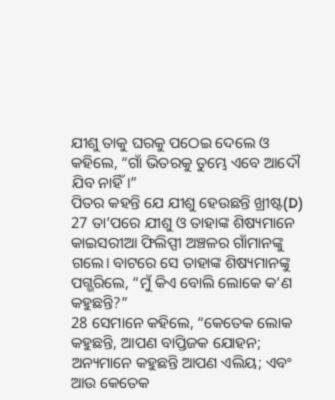ଯୀଶୁ ତାକୁ ଘରକୁ ପଠେଇ ଦେଲେ ଓ କହିଲେ, “ଗାଁ ଭିତରକୁ ତୁମ୍ଭେ ଏବେ ଆଦୌ ଯିବ ନାହିଁ।”
ପିତର କହନ୍ତି ଯେ ଯୀଶୁ ହେଉଛନ୍ତି ଖ୍ରୀଷ୍ଟ(D)
27 ତା’ପରେ ଯୀଶୁ ଓ ତାହାଙ୍କ ଶିଷ୍ୟମାନେ କାଇସରୀଆ ଫିଲିପ୍ପୀ ଅଞ୍ଚଳର ଗାଁମାନଙ୍କୁ ଗଲେ। ବାଟରେ ସେ ତାହାଙ୍କ ଶିଷ୍ୟମାନଙ୍କୁ ପଗ୍ଭରିଲେ, “ମୁଁ କିଏ ବୋଲି ଲୋକେ କ’ଣ କହୁଛନ୍ତି?”
28 ସେମାନେ କହିଲେ, “କେତେକ ଲୋକ କହୁଛନ୍ତି, ଆପଣ ବାପ୍ତିଜକ ଯୋହନ; ଅନ୍ୟମାନେ କହୁଛନ୍ତି ଆପଣ ଏଲିୟ; ଏବଂ ଆଉ କେତେକ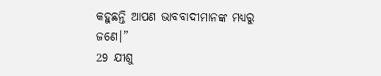କହୁଛନ୍ତି ଆପଣ ଭାବବାଦୀମାନଙ୍କ ମଧ୍ୟରୁ ଜଣେ।”
29 ଯୀଶୁ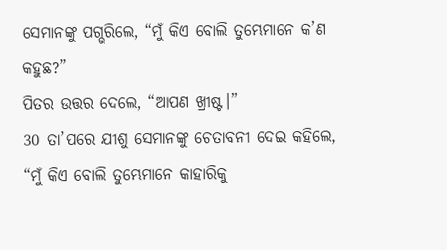ସେମାନଙ୍କୁ ପଗ୍ଭରିଲେ, “ମୁଁ କିଏ ବୋଲି ତୁମ୍ଭେମାନେ କ’ଣ କହୁଛ?”
ପିତର ଉତ୍ତର ଦେଲେ, “ଆପଣ ଖ୍ରୀଷ୍ଟ।”
30 ତା’ପରେ ଯୀଶୁ ସେମାନଙ୍କୁ ଚେତାବନୀ ଦେଇ କହିଲେ, “ମୁଁ କିଏ ବୋଲି ତୁମ୍ଭେମାନେ କାହାରିକୁ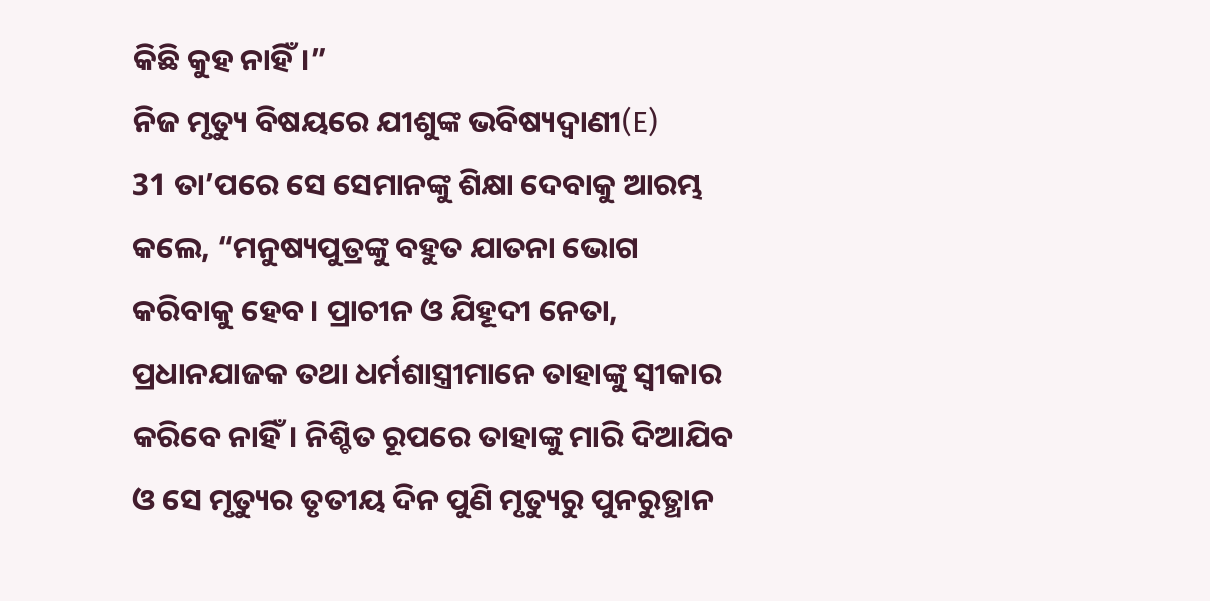କିଛି କୁହ ନାହିଁ।”
ନିଜ ମୃତ୍ୟୁ ବିଷୟରେ ଯୀଶୁଙ୍କ ଭବିଷ୍ୟଦ୍ବାଣୀ(E)
31 ତା’ପରେ ସେ ସେମାନଙ୍କୁ ଶିକ୍ଷା ଦେବାକୁ ଆରମ୍ଭ କଲେ, “ମନୁଷ୍ୟପୁତ୍ରଙ୍କୁ ବହୁତ ଯାତନା ଭୋଗ କରିବାକୁ ହେବ। ପ୍ରାଚୀନ ଓ ଯିହୂଦୀ ନେତା, ପ୍ରଧାନଯାଜକ ତଥା ଧର୍ମଶାସ୍ତ୍ରୀମାନେ ତାହାଙ୍କୁ ସ୍ୱୀକାର କରିବେ ନାହିଁ। ନିଶ୍ଚିତ ରୂପରେ ତାହାଙ୍କୁ ମାରି ଦିଆଯିବ ଓ ସେ ମୃତ୍ୟୁର ତୃତୀୟ ଦିନ ପୁଣି ମୃତ୍ୟୁରୁ ପୁନରୁତ୍ଥାନ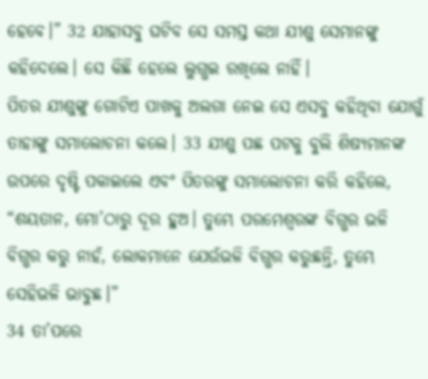ହେବେ।” 32 ଯାହାସବୁ ଘଟିବ ସେ ସମସ୍ତ କଥା ଯୀଶୁ ସେମାନଙ୍କୁ କହିଦେଲେ। ସେ କିଛି ହେଲେ ଲୁଗ୍ଭଇ ରଖିଲେ ନାହିଁ।
ପିତର ଯୀଶୁଙ୍କୁ ଗୋଟିଏ ପାଖକୁ ଅଲଗା ନେଇ ସେ ଏସବୁ କହିଥିବା ଯୋଗୁଁ ତାହାଙ୍କୁ ସମାଲୋଚନା କଲେ। 33 ଯୀଶୁ ପଛ ପଟକୁ ବୁଲି ଶିଷ୍ୟମାନଙ୍କ ଉପରେ ଦୃଷ୍ଟି ପକାଇଲେ ଏବଂ ପିତରଙ୍କୁ ସମାଲୋଚନା କରି କହିଲେ, “ଶୟତାନ, ମୋ’ଠାରୁ ଦୂର ହୁଅ। ତୁମ୍ଭେ ପରମେଶ୍ୱରଙ୍କ ବିଗ୍ଭର ଭଳି ବିଗ୍ଭର କରୁ ନାହଁ, ଲୋକମାନେ ଯେଉଁଭଳି ବିଗ୍ଭର କରୁଛନ୍ତି, ତୁମ୍ଭେ ସେହିଭଳି ଭାବୁଛ।”
34 ତା’ପରେ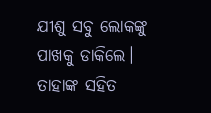ଯୀଶୁ ସବୁ ଲୋକଙ୍କୁ ପାଖକୁ ଡାକିଲେ। ତାହାଙ୍କ ସହିତ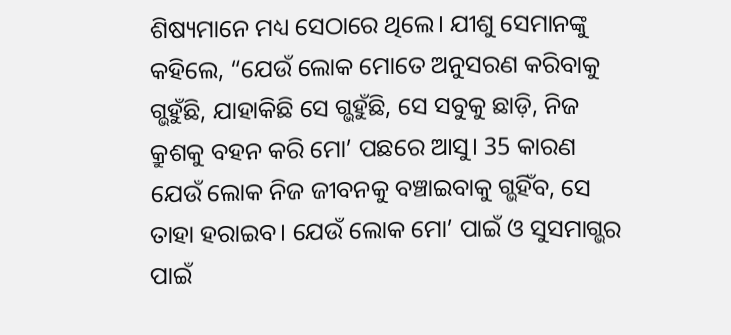ଶିଷ୍ୟମାନେ ମଧ୍ୟ ସେଠାରେ ଥିଲେ। ଯୀଶୁ ସେମାନଙ୍କୁ କହିଲେ, “ଯେଉଁ ଲୋକ ମୋତେ ଅନୁସରଣ କରିବାକୁ ଗ୍ଭହୁଁଛି, ଯାହାକିଛି ସେ ଗ୍ଭହୁଁଛି, ସେ ସବୁକୁ ଛାଡ଼ି, ନିଜ କ୍ରୁଶକୁ ବହନ କରି ମୋ’ ପଛରେ ଆସୁ। 35 କାରଣ ଯେଉଁ ଲୋକ ନିଜ ଜୀବନକୁ ବଞ୍ଚାଇବାକୁ ଗ୍ଭହିଁବ, ସେ ତାହା ହରାଇବ। ଯେଉଁ ଲୋକ ମୋ’ ପାଇଁ ଓ ସୁସମାଗ୍ଭର ପାଇଁ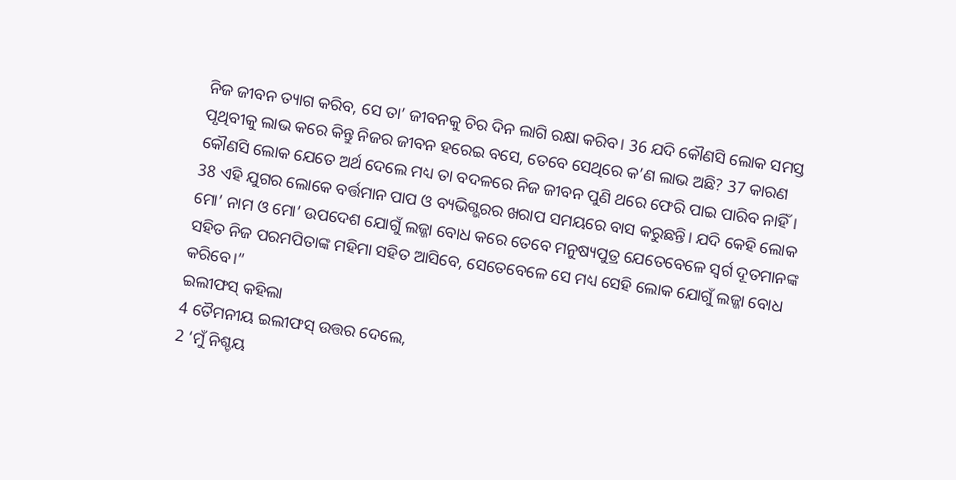ନିଜ ଜୀବନ ତ୍ୟାଗ କରିବ, ସେ ତା’ ଜୀବନକୁ ଚିର ଦିନ ଲାଗି ରକ୍ଷା କରିବ। 36 ଯଦି କୌଣସି ଲୋକ ସମସ୍ତ ପୃଥିବୀକୁ ଲାଭ କରେ କିନ୍ତୁ ନିଜର ଜୀବନ ହରେଇ ବସେ, ତେବେ ସେଥିରେ କ’ଣ ଲାଭ ଅଛି? 37 କାରଣ କୌଣସି ଲୋକ ଯେତେ ଅର୍ଥ ଦେଲେ ମଧ୍ୟ ତା ବଦଳରେ ନିଜ ଜୀବନ ପୁଣି ଥରେ ଫେରି ପାଇ ପାରିବ ନାହିଁ। 38 ଏହି ଯୁଗର ଲୋକେ ବର୍ତ୍ତମାନ ପାପ ଓ ବ୍ୟଭିଗ୍ଭରର ଖରାପ ସମୟରେ ବାସ କରୁଛନ୍ତି। ଯଦି କେହି ଲୋକ ମୋ’ ନାମ ଓ ମୋ’ ଉପଦେଶ ଯୋଗୁଁ ଲଜ୍ଜା ବୋଧ କରେ ତେବେ ମନୁଷ୍ୟପୁତ୍ର ଯେତେବେଳେ ସ୍ୱର୍ଗ ଦୂତମାନଙ୍କ ସହିତ ନିଜ ପରମପିତାଙ୍କ ମହିମା ସହିତ ଆସିବେ, ସେତେବେଳେ ସେ ମଧ୍ୟ ସେହି ଲୋକ ଯୋଗୁଁ ଲଜ୍ଜା ବୋଧ କରିବେ।”
ଇଲୀଫସ୍ କହିଲା
4 ତୈମନୀୟ ଇଲୀଫସ୍ ଉତ୍ତର ଦେଲେ,
2 ‘ମୁଁ ନିଶ୍ଚୟ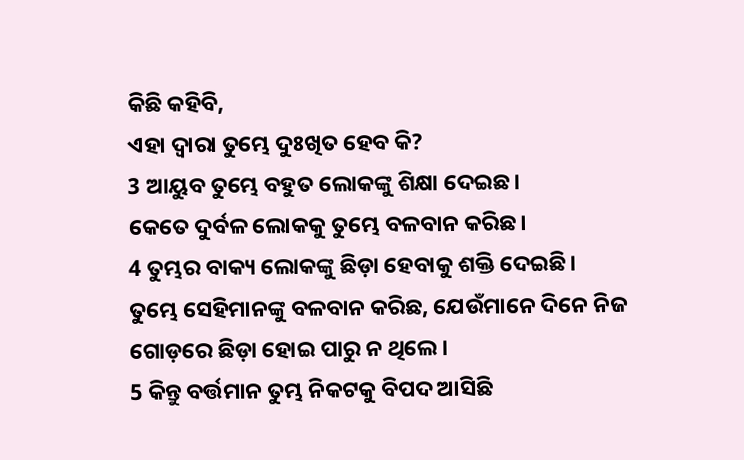କିଛି କହିବି,
ଏହା ଦ୍ୱାରା ତୁମ୍ଭେ ଦୁଃଖିତ ହେବ କି?
3 ଆୟୁବ ତୁମ୍ଭେ ବହୁତ ଲୋକଙ୍କୁ ଶିକ୍ଷା ଦେଇଛ।
କେତେ ଦୁର୍ବଳ ଲୋକକୁ ତୁମ୍ଭେ ବଳବାନ କରିଛ।
4 ତୁମ୍ଭର ବାକ୍ୟ ଲୋକଙ୍କୁ ଛିଡ଼ା ହେବାକୁ ଶକ୍ତି ଦେଇଛି।
ତୁମ୍ଭେ ସେହିମାନଙ୍କୁ ବଳବାନ କରିଛ, ଯେଉଁମାନେ ଦିନେ ନିଜ ଗୋଡ଼ରେ ଛିଡ଼ା ହୋଇ ପାରୁ ନ ଥିଲେ।
5 କିନ୍ତୁ ବର୍ତ୍ତମାନ ତୁମ୍ଭ ନିକଟକୁ ବିପଦ ଆସିଛି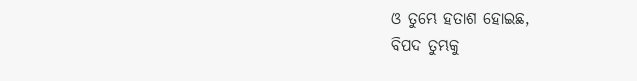ଓ ତୁମ୍ଭେ ହତାଶ ହୋଇଛ,
ବିପଦ ତୁମ୍ଭକୁ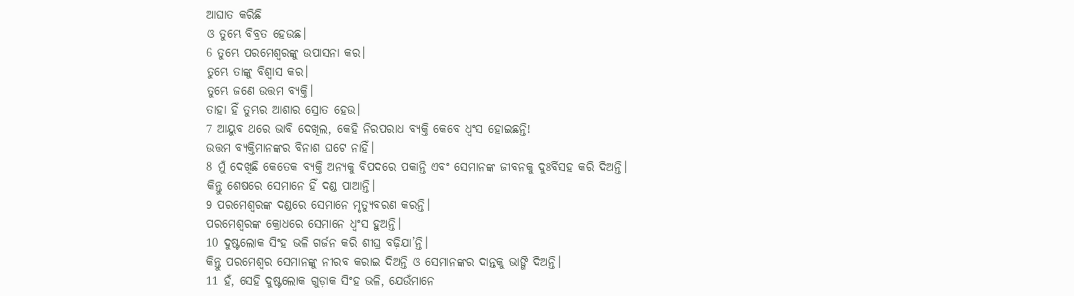ଆଘାତ କରିଛି
ଓ ତୁମ୍ଭେ ବିବ୍ରତ ହେଉଛ।
6 ତୁମ୍ଭେ ପରମେଶ୍ୱରଙ୍କୁ ଉପାସନା କର।
ତୁମ୍ଭେ ତାଙ୍କୁ ବିଶ୍ୱାସ କର।
ତୁମ୍ଭେ ଜଣେ ଉତ୍ତମ ବ୍ୟକ୍ତି।
ତାହା ହିଁ ତୁମ୍ଭର ଆଶାର ସ୍ରୋତ ହେଉ।
7 ଆୟୁବ ଥରେ ଭାବି ଦେଖିଲ, କେହି ନିରପରାଧ ବ୍ୟକ୍ତି କେବେ ଧ୍ୱଂସ ହୋଇଛନ୍ତି!
ଉତ୍ତମ ବ୍ୟକ୍ତିମାନଙ୍କର ବିନାଶ ଘଟେ ନାହିଁ।
8 ମୁଁ ଦେଖିଛି କେତେକ ବ୍ୟକ୍ତି ଅନ୍ୟକୁ ବିପଦରେ ପକାନ୍ତି ଏବଂ ସେମାନଙ୍କ ଜୀବନକୁ ଦୁଃର୍ବିସହ କରି ଦିଅନ୍ତି।
କିନ୍ତୁ ଶେଷରେ ସେମାନେ ହିଁ ଦଣ୍ଡ ପାଆନ୍ତି।
9 ପରମେଶ୍ୱରଙ୍କ ଦଣ୍ଡରେ ସେମାନେ ମୃତ୍ୟୁବରଣ କରନ୍ତି।
ପରମେଶ୍ୱରଙ୍କ କ୍ରୋଧରେ ସେମାନେ ଧ୍ୱଂସ ହୁଅନ୍ତି।
10 ଦୁଷ୍ଟଲୋକ ସିଂହ ଭଳି ଗର୍ଜନ କରି ଶୀଘ୍ର ବଢ଼ିଯା’ନ୍ତି।
କିନ୍ତୁ ପରମେଶ୍ୱର ସେମାନଙ୍କୁ ନୀରବ କରାଇ ଦିଅନ୍ତି ଓ ସେମାନଙ୍କର ଦାନ୍ତକୁ ଭାଙ୍ଗି ଦିଅନ୍ତି।
11 ହଁ, ସେହି ଦୁଷ୍ଟଲୋକ ଗୁଡ଼ାକ ସିଂହ ଭଳି, ଯେଉଁମାନେ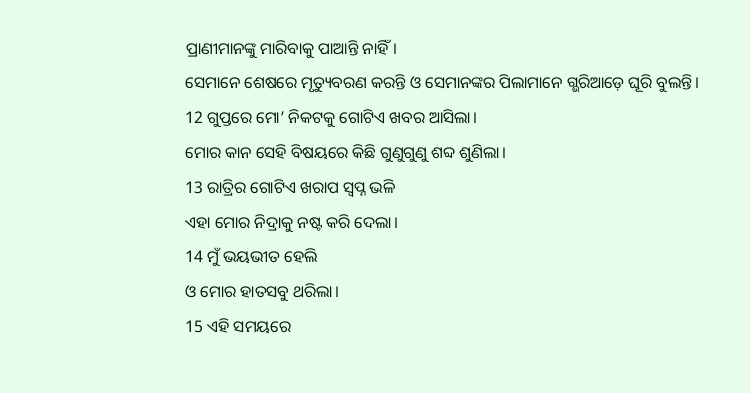ପ୍ରାଣୀମାନଙ୍କୁ ମାରିବାକୁ ପାଆନ୍ତି ନାହିଁ।
ସେମାନେ ଶେଷରେ ମୃତ୍ୟୁବରଣ କରନ୍ତି ଓ ସେମାନଙ୍କର ପିଲାମାନେ ଗ୍ଭରିଆଡ଼େ ଘୂରି ବୁଲନ୍ତି।
12 ଗୁପ୍ତରେ ମୋ’ ନିକଟକୁ ଗୋଟିଏ ଖବର ଆସିଲା।
ମୋର କାନ ସେହି ବିଷୟରେ କିଛି ଗୁଣୁଗୁଣୁ ଶବ୍ଦ ଶୁଣିଲା।
13 ରାତ୍ରିର ଗୋଟିଏ ଖରାପ ସ୍ୱପ୍ନ ଭଳି
ଏହା ମୋର ନିଦ୍ରାକୁ ନଷ୍ଟ କରି ଦେଲା।
14 ମୁଁ ଭୟଭୀତ ହେଲି
ଓ ମୋର ହାତସବୁ ଥରିଲା।
15 ଏହି ସମୟରେ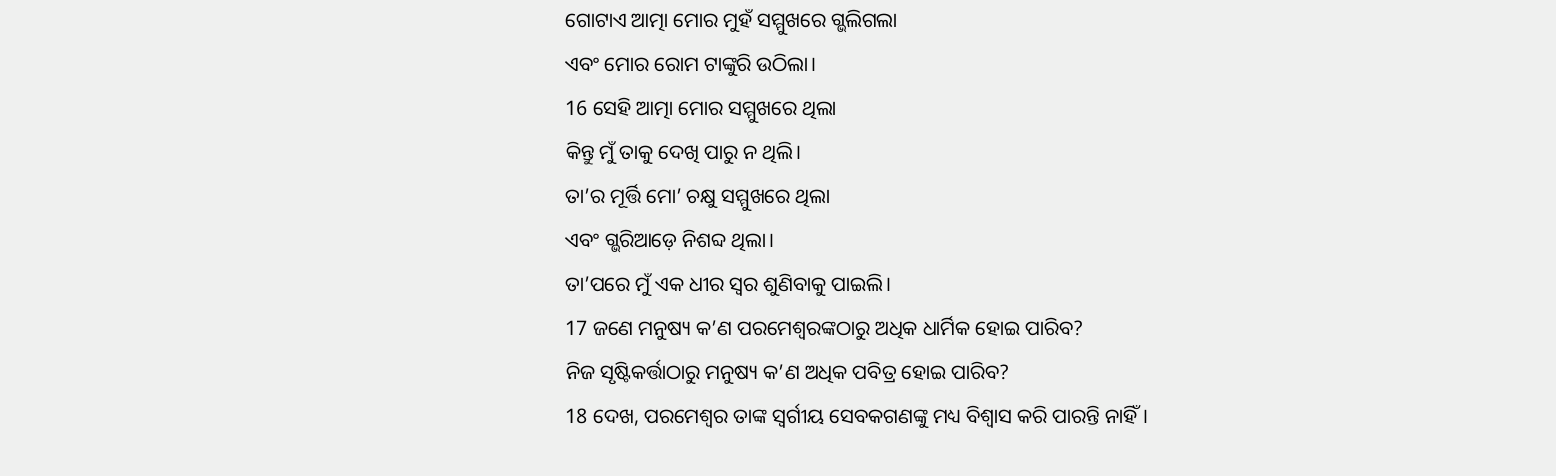ଗୋଟାଏ ଆତ୍ମା ମୋର ମୁହଁ ସମ୍ମୁଖରେ ଗ୍ଭଲିଗଲା
ଏବଂ ମୋର ରୋମ ଟାଙ୍କୁରି ଉଠିଲା।
16 ସେହି ଆତ୍ମା ମୋର ସମ୍ମୁଖରେ ଥିଲା
କିନ୍ତୁ ମୁଁ ତାକୁ ଦେଖି ପାରୁ ନ ଥିଲି।
ତା’ର ମୂର୍ତ୍ତି ମୋ’ ଚକ୍ଷୁ ସମ୍ମୁଖରେ ଥିଲା
ଏବଂ ଗ୍ଭରିଆଡ଼େ ନିଶବ୍ଦ ଥିଲା।
ତା’ପରେ ମୁଁ ଏକ ଧୀର ସ୍ୱର ଶୁଣିବାକୁ ପାଇଲି।
17 ଜଣେ ମନୁଷ୍ୟ କ’ଣ ପରମେଶ୍ୱରଙ୍କଠାରୁ ଅଧିକ ଧାର୍ମିକ ହୋଇ ପାରିବ?
ନିଜ ସୃଷ୍ଟିକର୍ତ୍ତାଠାରୁ ମନୁଷ୍ୟ କ’ଣ ଅଧିକ ପବିତ୍ର ହୋଇ ପାରିବ?
18 ଦେଖ, ପରମେଶ୍ୱର ତାଙ୍କ ସ୍ୱର୍ଗୀୟ ସେବକଗଣଙ୍କୁ ମଧ୍ୟ ବିଶ୍ୱାସ କରି ପାରନ୍ତି ନାହିଁ।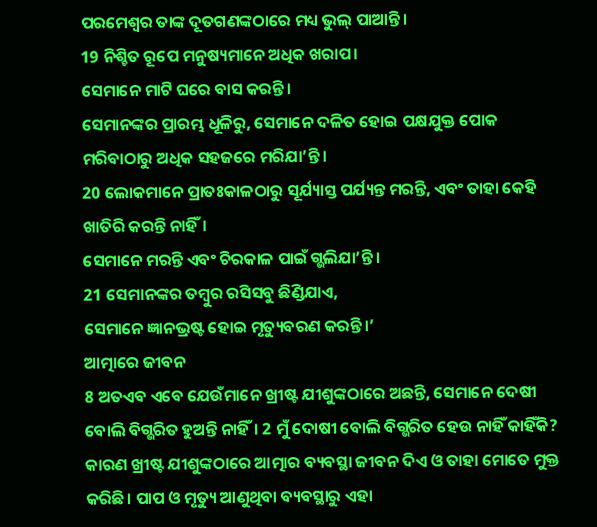ପରମେଶ୍ୱର ତାଙ୍କ ଦୂତଗଣଙ୍କଠାରେ ମଧ୍ୟ ଭୁଲ୍ ପାଆନ୍ତି।
19 ନିଶ୍ଚିତ ରୂପେ ମନୁଷ୍ୟମାନେ ଅଧିକ ଖରାପ।
ସେମାନେ ମାଟି ଘରେ ବାସ କରନ୍ତି।
ସେମାନଙ୍କର ପ୍ରାରମ୍ଭ ଧୂଳିରୁ, ସେମାନେ ଦଳିତ ହୋଇ ପକ୍ଷଯୁକ୍ତ ପୋକ ମରିବାଠାରୁ ଅଧିକ ସହଜରେ ମରିଯା’ନ୍ତି।
20 ଲୋକମାନେ ପ୍ରାତଃକାଳଠାରୁ ସୂର୍ଯ୍ୟାସ୍ତ ପର୍ଯ୍ୟନ୍ତ ମରନ୍ତି, ଏବଂ ତାହା କେହି ଖାତିରି କରନ୍ତି ନାହିଁ।
ସେମାନେ ମରନ୍ତି ଏବଂ ଚିରକାଳ ପାଇଁ ଗ୍ଭଲିଯା’ନ୍ତି।
21 ସେମାନଙ୍କର ତମ୍ବୁର ରସିସବୁ ଛିଣ୍ଡିଯାଏ,
ସେମାନେ ଜ୍ଞାନଭ୍ରଷ୍ଟ ହୋଇ ମୃତ୍ୟୁବରଣ କରନ୍ତି।’
ଆତ୍ମାରେ ଜୀବନ
8 ଅତଏବ ଏବେ ଯେଉଁମାନେ ଖ୍ରୀଷ୍ଟ ଯୀଶୁଙ୍କଠାରେ ଅଛନ୍ତି, ସେମାନେ ଦେଷୀ ବୋଲି ବିଗ୍ଭରିତ ହୁଅନ୍ତି ନାହିଁ। 2 ମୁଁ ଦୋଷୀ ବୋଲି ବିଗ୍ଭରିତ ହେଉ ନାହିଁ କାହିଁକି? କାରଣ ଖ୍ରୀଷ୍ଟ ଯୀଶୁଙ୍କଠାରେ ଆତ୍ମାର ବ୍ୟବସ୍ଥା ଜୀବନ ଦିଏ ଓ ତାହା ମୋତେ ମୁକ୍ତ କରିଛି। ପାପ ଓ ମୃତ୍ୟୁ ଆଣୁଥିବା ବ୍ୟବସ୍ଥାରୁ ଏହା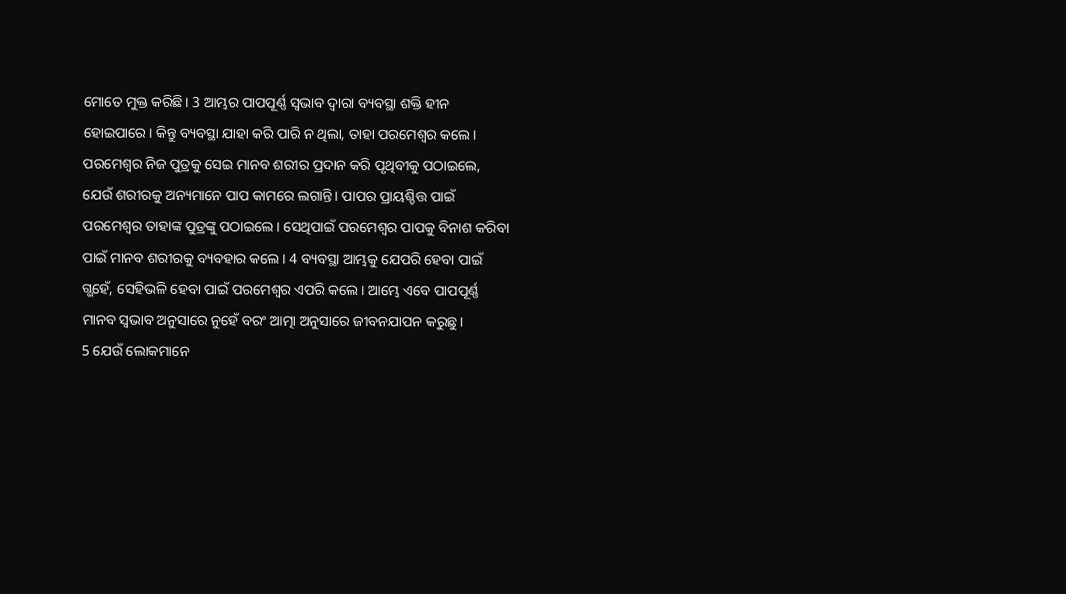ମୋତେ ମୁକ୍ତ କରିଛି। 3 ଆମ୍ଭର ପାପପୂର୍ଣ୍ଣ ସ୍ୱଭାବ ଦ୍ୱାରା ବ୍ୟବସ୍ଥା ଶକ୍ତି ହୀନ ହୋଇପାରେ। କିନ୍ତୁ ବ୍ୟବସ୍ଥା ଯାହା କରି ପାରି ନ ଥିଲା, ତାହା ପରମେଶ୍ୱର କଲେ। ପରମେଶ୍ୱର ନିଜ ପୁତ୍ରକୁ ସେଇ ମାନବ ଶରୀର ପ୍ରଦାନ କରି ପୃଥିବୀକୁ ପଠାଇଲେ, ଯେଉଁ ଶରୀରକୁ ଅନ୍ୟମାନେ ପାପ କାମରେ ଲଗାନ୍ତି। ପାପର ପ୍ରାୟଶ୍ଚିତ୍ତ ପାଇଁ ପରମେଶ୍ୱର ତାହାଙ୍କ ପୁତ୍ରଙ୍କୁ ପଠାଇଲେ। ସେଥିପାଇଁ ପରମେଶ୍ୱର ପାପକୁ ବିନାଶ କରିବା ପାଇଁ ମାନବ ଶରୀରକୁ ବ୍ୟବହାର କଲେ। 4 ବ୍ୟବସ୍ଥା ଆମ୍ଭକୁ ଯେପରି ହେବା ପାଇଁ ଗ୍ଭହେଁ, ସେହିଭଳି ହେବା ପାଇଁ ପରମେଶ୍ୱର ଏପରି କଲେ। ଆମ୍ଭେ ଏବେ ପାପପୂର୍ଣ୍ଣ ମାନବ ସ୍ୱଭାବ ଅନୁସାରେ ନୁହେଁ ବରଂ ଆତ୍ମା ଅନୁସାରେ ଜୀବନଯାପନ କରୁଛୁ।
5 ଯେଉଁ ଲୋକମାନେ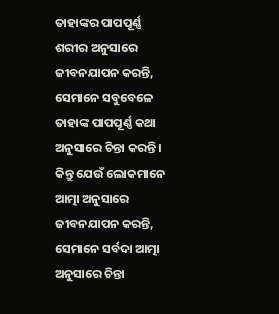ତାହାଙ୍କର ପାପପୂର୍ଣ୍ଣ ଶରୀର ଅନୁସାରେ ଜୀବନଯାପନ କରନ୍ତି, ସେମାନେ ସବୁବେଳେ ତାହାଙ୍କ ପାପପୂର୍ଣ୍ଣ କଥା ଅନୁସାରେ ଚିନ୍ତା କରନ୍ତି। କିନ୍ତୁ ଯେଉଁ ଲୋକମାନେ ଆତ୍ମା ଅନୁସାରେ ଜୀବନଯାପନ କରନ୍ତି, ସେମାନେ ସର୍ବଦା ଆତ୍ମା ଅନୁସାରେ ଚିନ୍ତା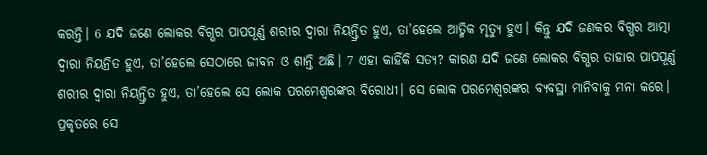କରନ୍ତି। 6 ଯଦି ଜଣେ ଲୋକର ବିଗ୍ଭର ପାପପୂର୍ଣ୍ଣ ଶରୀର ଦ୍ୱାରା ନିୟନ୍ତ୍ରିତ ହୁଏ, ତା’ହେଲେ ଆତ୍ମିକ ମୃତ୍ୟୁ ହୁଏ। କିନ୍ତୁ ଯଦି ଜଣକର ବିଗ୍ଭର ଆତ୍ମା ଦ୍ୱାରା ନିୟନ୍ରିତ ହୁଏ, ତା’ହେଲେ ସେଠାରେ ଜୀବନ ଓ ଶାନ୍ତି ଅଛି। 7 ଏହା କାହିଁକି ସତ୍ୟ? କାରଣ ଯଦି ଜଣେ ଲୋକର ବିଗ୍ଭର ତାହାର ପାପପୂର୍ଣ୍ଣ ଶରୀର ଦ୍ୱାରା ନିୟନ୍ତ୍ରିତ ହୁଏ, ତା’ହେଲେ ସେ ଲୋକ ପରମେଶ୍ୱରଙ୍କର ବିରୋଧୀ। ସେ ଲୋକ ପରମେଶ୍ୱରଙ୍କର ବ୍ୟବସ୍ଥା ମାନିବାକୁ ମନା କରେ। ପ୍ରକୃତରେ ସେ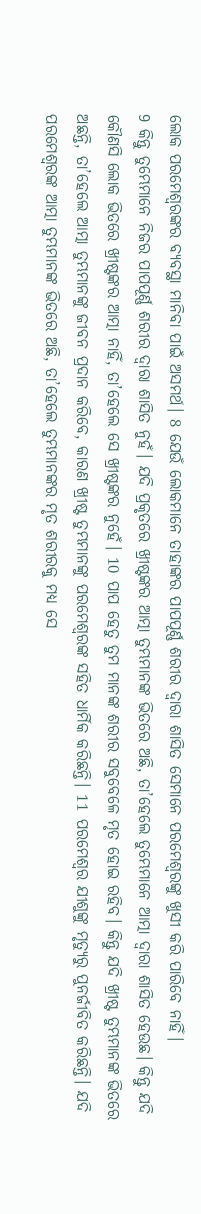ଲୋକ ପରମେଶ୍ୱରଙ୍କର ବ୍ୟବସ୍ଥା ମାନିବା ପାଇଁ ଅସମର୍ଥ। 8 ଯେଉଁ ଲୋକମାନେ ତାହାଙ୍କର ପାପପୂର୍ଣ୍ଣ ଶରୀର ଦ୍ୱାରା ଶାସିତ ସେମାନେ ପରମେଶ୍ୱରଙ୍କୁ ଖୁସୀ କରି ପାରିବେ ନାହିଁ।
9 କିନ୍ତୁ ତୁମ୍ଭେମାନେ ନିଜର ପାପପୂର୍ଣ୍ଣ ଶରୀର ଦ୍ୱାରା ଶାସିତ ନୁହଁ। ଯଦି ପ୍ରକୃତରେ ଖ୍ରୀଷ୍ଟଙ୍କର ଆତ୍ମା ତୁମ୍ଭମାନଙ୍କ ଭିତରେ ଅଛି, ତା’ହେଲେ ତୁମ୍ଭେମାନେ ଆତ୍ମା ଦ୍ୱାରା ଶାସିତ ହେଉଛ। କିନ୍ତୁ ଯଦି କୌଣସି ଲୋକ ଭିତରେ ଖ୍ରୀଷ୍ଟଙ୍କର ଆତ୍ମା ନାହିଁ, ତା’ହେଲେ ସେ ଖ୍ରୀଷ୍ଟଙ୍କର ନୁହେଁ। 10 ପାପ ହେତୁ ତୁମ ମାନଙ୍କ ଶରୀର ସବୁବେଳେ ମୃତ ହୋଇ ରହିବ। କିନ୍ତୁ ଯଦି ଖ୍ରୀଷ୍ଟ ତୁମ୍ଭମାନଙ୍କ ଭିତରେ ଅଛନ୍ତି, ତା’ହେଲେ ଆତ୍ମା ତୁମ୍ଭମାନଙ୍କୁ ଜୀବନ ପ୍ରଦାନ କରିବେ, କାରଣ ଖ୍ରୀଷ୍ଟ ତୁମ୍ଭମାନଙ୍କୁ ପରମେଶ୍ୱରଙ୍କ ସହିତ ଧାର୍ମିକ କରିଛନ୍ତି। 11 ପରମେଶ୍ୱର ଯୀଶୁଙ୍କୁ ମୃତ୍ୟୁରୁ ପୁନର୍ଜୀବିତ କରିଛନ୍ତି। ଯଦି ପରମେଶ୍ୱରଙ୍କ ଆତ୍ମା ତୁମ୍ଭମାନଙ୍କ ଭିତରେ ଅଛି, ତା’ହେଲେ ତୁମ୍ଭମାନଙ୍କର ମୃତ ଶରୀରକୁ ମଧ୍ୟ ସେ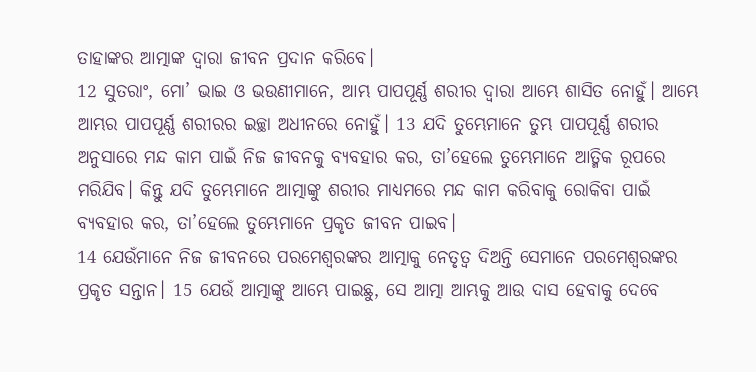ତାହାଙ୍କର ଆତ୍ମାଙ୍କ ଦ୍ୱାରା ଜୀବନ ପ୍ରଦାନ କରିବେ।
12 ସୁତରାଂ, ମୋ’ ଭାଇ ଓ ଭଉଣୀମାନେ, ଆମ୍ଭ ପାପପୂର୍ଣ୍ଣ ଶରୀର ଦ୍ୱାରା ଆମ୍ଭେ ଶାସିତ ନୋହୁଁ। ଆମ୍ଭେ ଆମ୍ଭର ପାପପୂର୍ଣ୍ଣ ଶରୀରର ଇଚ୍ଛା ଅଧୀନରେ ନୋହୁଁ। 13 ଯଦି ତୁମ୍ଭେମାନେ ତୁମ୍ଭ ପାପପୂର୍ଣ୍ଣ ଶରୀର ଅନୁସାରେ ମନ୍ଦ କାମ ପାଇଁ ନିଜ ଜୀବନକୁ ବ୍ୟବହାର କର, ତା’ହେଲେ ତୁମ୍ଭେମାନେ ଆତ୍ମିକ ରୂପରେ ମରିଯିବ। କିନ୍ତୁ ଯଦି ତୁମ୍ଭେମାନେ ଆତ୍ମାଙ୍କୁ ଶରୀର ମାଧ୍ୟମରେ ମନ୍ଦ କାମ କରିବାକୁ ରୋକିବା ପାଇଁ ବ୍ୟବହାର କର, ତା’ହେଲେ ତୁମ୍ଭେମାନେ ପ୍ରକୃତ ଜୀବନ ପାଇବ।
14 ଯେଉଁମାନେ ନିଜ ଜୀବନରେ ପରମେଶ୍ୱରଙ୍କର ଆତ୍ମାକୁ ନେତୃତ୍ୱ ଦିଅନ୍ତି ସେମାନେ ପରମେଶ୍ୱରଙ୍କର ପ୍ରକୃତ ସନ୍ତାନ। 15 ଯେଉଁ ଆତ୍ମାଙ୍କୁ ଆମ୍ଭେ ପାଇଛୁ, ସେ ଆତ୍ମା ଆମ୍ଭକୁ ଆଉ ଦାସ ହେବାକୁ ଦେବେ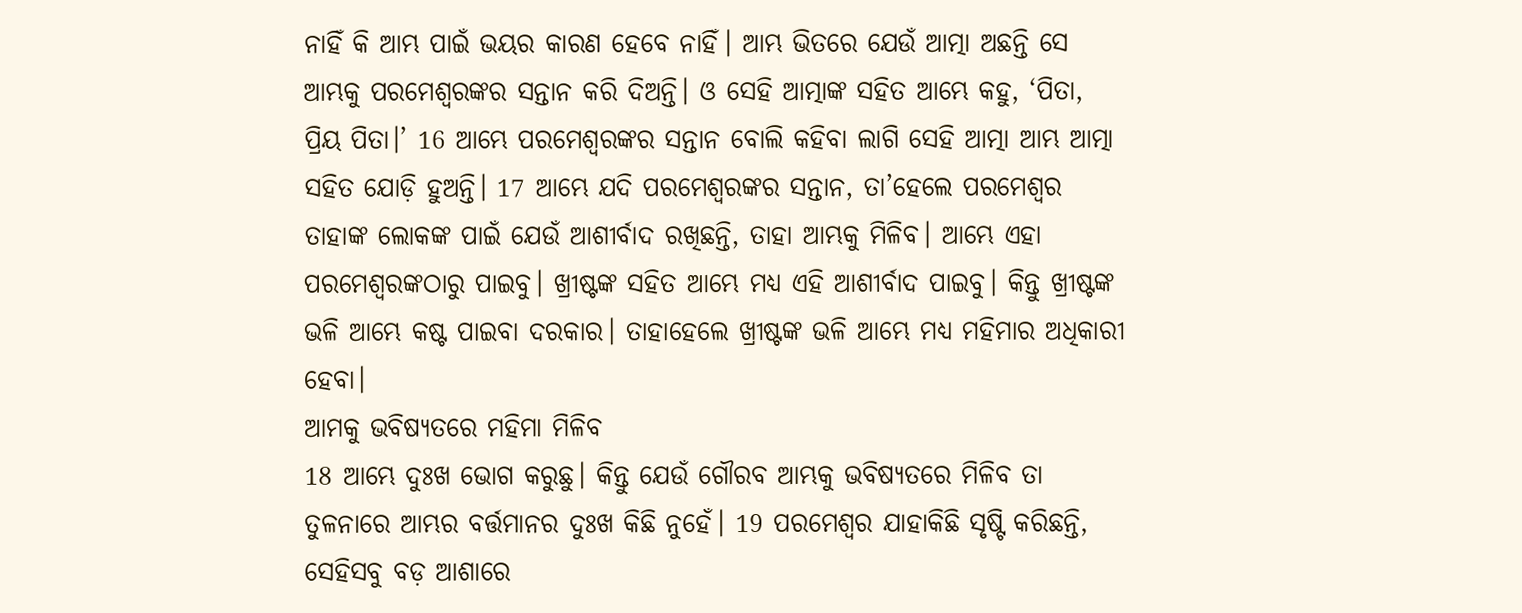ନାହିଁ କି ଆମ୍ଭ ପାଇଁ ଭୟର କାରଣ ହେବେ ନାହିଁ। ଆମ୍ଭ ଭିତରେ ଯେଉଁ ଆତ୍ମା ଅଛନ୍ତି ସେ ଆମ୍ଭକୁ ପରମେଶ୍ୱରଙ୍କର ସନ୍ତାନ କରି ଦିଅନ୍ତି। ଓ ସେହି ଆତ୍ମାଙ୍କ ସହିତ ଆମ୍ଭେ କହୁ, ‘ପିତା, ପ୍ରିୟ ପିତା।’ 16 ଆମ୍ଭେ ପରମେଶ୍ୱରଙ୍କର ସନ୍ତାନ ବୋଲି କହିବା ଲାଗି ସେହି ଆତ୍ମା ଆମ୍ଭ ଆତ୍ମା ସହିତ ଯୋଡ଼ି ହୁଅନ୍ତି। 17 ଆମ୍ଭେ ଯଦି ପରମେଶ୍ୱରଙ୍କର ସନ୍ତାନ, ତା’ହେଲେ ପରମେଶ୍ୱର ତାହାଙ୍କ ଲୋକଙ୍କ ପାଇଁ ଯେଉଁ ଆଶୀର୍ବାଦ ରଖିଛନ୍ତି, ତାହା ଆମ୍ଭକୁ ମିଳିବ। ଆମ୍ଭେ ଏହା ପରମେଶ୍ୱରଙ୍କଠାରୁ ପାଇବୁ। ଖ୍ରୀଷ୍ଟଙ୍କ ସହିତ ଆମ୍ଭେ ମଧ୍ୟ ଏହି ଆଶୀର୍ବାଦ ପାଇବୁ। କିନ୍ତୁ ଖ୍ରୀଷ୍ଟଙ୍କ ଭଳି ଆମ୍ଭେ କଷ୍ଟ ପାଇବା ଦରକାର। ତାହାହେଲେ ଖ୍ରୀଷ୍ଟଙ୍କ ଭଳି ଆମ୍ଭେ ମଧ୍ୟ ମହିମାର ଅଧିକାରୀ ହେବା।
ଆମକୁ ଭବିଷ୍ୟତରେ ମହିମା ମିଳିବ
18 ଆମ୍ଭେ ଦୁଃଖ ଭୋଗ କରୁଛୁ। କିନ୍ତୁ ଯେଉଁ ଗୌରବ ଆମ୍ଭକୁ ଭବିଷ୍ୟତରେ ମିଳିବ ତା ତୁଳନାରେ ଆମ୍ଭର ବର୍ତ୍ତମାନର ଦୁଃଖ କିଛି ନୁହେଁ। 19 ପରମେଶ୍ୱର ଯାହାକିଛି ସୃଷ୍ଟି କରିଛନ୍ତି, ସେହିସବୁ ବଡ଼ ଆଶାରେ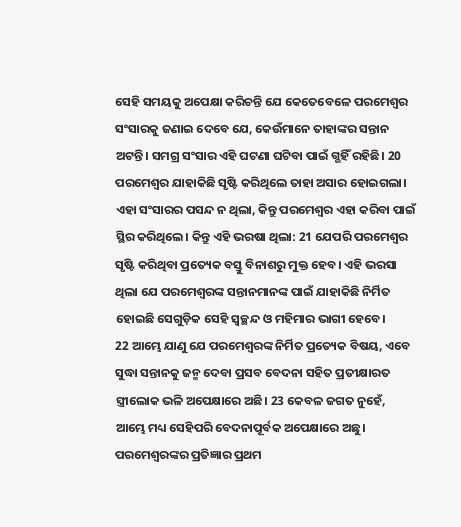ସେହି ସମୟକୁ ଅପେକ୍ଷା କରିଚନ୍ତି ଯେ କେତେବେଳେ ପରମେଶ୍ୱର ସଂସାରକୁ ଜଣାଇ ଦେବେ ଯେ, କେଉଁମାନେ ତାହାଙ୍କର ସନ୍ତାନ ଅଟନ୍ତି। ସମଗ୍ର ସଂସାର ଏହି ଘଟଣା ଘଟିବା ପାଇଁ ଗ୍ଭହିଁ ରହିଛି। 20 ପରମେଶ୍ୱର ଯାହାକିଛି ସୃଷ୍ଟି କରିଥିଲେ ତାହା ଅସାର ହୋଇଗଲା। ଏହା ସଂସାରର ପସନ୍ଦ ନ ଥିଲା, କିନ୍ତୁ ପରମେଶ୍ୱର ଏହା କରିବା ପାଇଁ ସ୍ଥିର କରିଥିଲେ। କିନ୍ତୁ ଏହି ଭରଷା ଥିଲା: 21 ଯେପରି ପରମେଶ୍ୱର ସୃଷ୍ଟି କରିଥିବା ପ୍ରତ୍ୟେକ ବସ୍ତୁ ବିନାଶରୁ ମୁକ୍ତ ହେବ। ଏହି ଭରସା ଥିଲା ଯେ ପରମେଶ୍ୱରଙ୍କ ସନ୍ତାନମାନଙ୍କ ପାଇଁ ଯାହାକିଛି ନିର୍ମିତ ହୋଇଛି ସେଗୁଡ଼ିକ ସେହି ସ୍ୱଚ୍ଛନ୍ଦ ଓ ମହିମାର ଭାଗୀ ହେବେ।
22 ଆମ୍ଭେ ଯାଣୁ ଯେ ପରମେଶ୍ୱରଙ୍କ ନିର୍ମିତ ପ୍ରତ୍ୟେକ ବିଷୟ, ଏବେ ସୁଦ୍ଧା ସନ୍ତାନକୁ ଜନ୍ମ ଦେବା ପ୍ରସବ ବେଦନା ସହିତ ପ୍ରତୀକ୍ଷାରତ ସ୍ତ୍ରୀଲୋକ ଭଳି ଅପେକ୍ଷାରେ ଅଛି। 23 କେବଳ ଜଗତ ନୁହେଁ, ଆମ୍ଭେ ମଧ୍ୟ ସେହିପରି ବେଦନାପୂର୍ବକ ଅପେକ୍ଷାରେ ଅଛୁ। ପରମେଶ୍ୱରଙ୍କର ପ୍ରତିଜ୍ଞାର ପ୍ରଥମ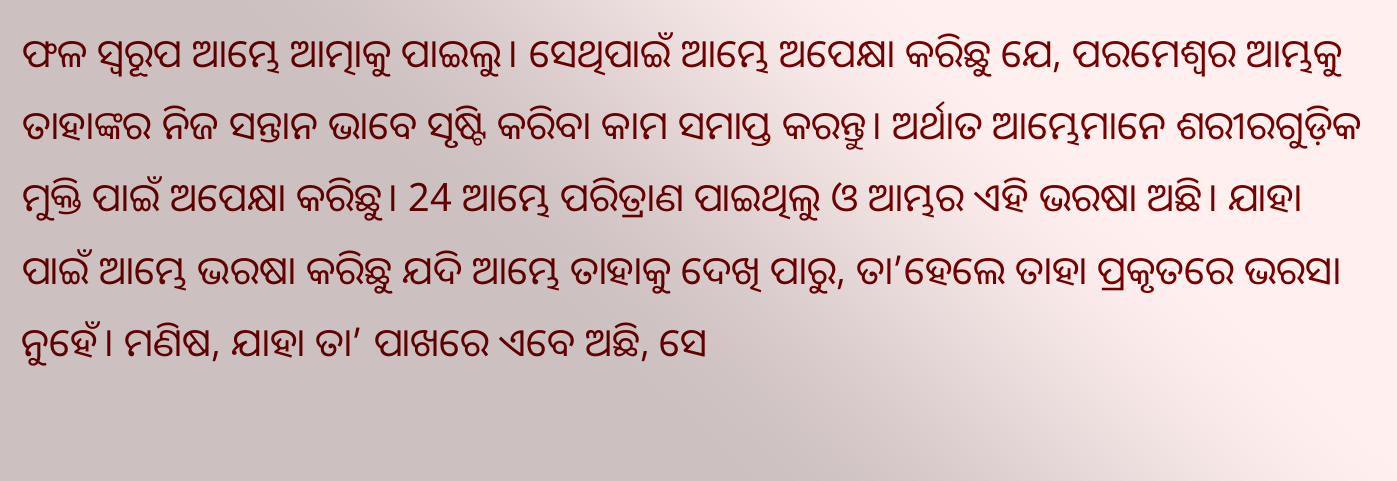ଫଳ ସ୍ୱରୂପ ଆମ୍ଭେ ଆତ୍ମାକୁ ପାଇଲୁ। ସେଥିପାଇଁ ଆମ୍ଭେ ଅପେକ୍ଷା କରିଛୁ ଯେ, ପରମେଶ୍ୱର ଆମ୍ଭକୁ ତାହାଙ୍କର ନିଜ ସନ୍ତାନ ଭାବେ ସୃଷ୍ଟି କରିବା କାମ ସମାପ୍ତ କରନ୍ତୁ। ଅର୍ଥାତ ଆମ୍ଭେମାନେ ଶରୀରଗୁଡ଼ିକ ମୁକ୍ତି ପାଇଁ ଅପେକ୍ଷା କରିଛୁ। 24 ଆମ୍ଭେ ପରିତ୍ରାଣ ପାଇଥିଲୁ ଓ ଆମ୍ଭର ଏହି ଭରଷା ଅଛି। ଯାହା ପାଇଁ ଆମ୍ଭେ ଭରଷା କରିଛୁ ଯଦି ଆମ୍ଭେ ତାହାକୁ ଦେଖି ପାରୁ, ତା’ହେଲେ ତାହା ପ୍ରକୃତରେ ଭରସା ନୁହେଁ। ମଣିଷ, ଯାହା ତା’ ପାଖରେ ଏବେ ଅଛି, ସେ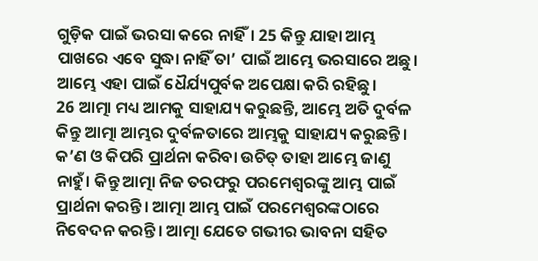ଗୁଡ଼ିକ ପାଇଁ ଭରସା କରେ ନାହିଁ। 25 କିନ୍ତୁ ଯାହା ଆମ୍ଭ ପାଖରେ ଏବେ ସୁଦ୍ଧା ନାହିଁ ତା’ ପାଇଁ ଆମ୍ଭେ ଭରସାରେ ଅଛୁ। ଆମ୍ଭେ ଏହା ପାଇଁ ଧୈର୍ଯ୍ୟପୁର୍ବକ ଅପେକ୍ଷା କରି ରହିଛୁ।
26 ଆତ୍ମା ମଧ୍ୟ ଆମକୁ ସାହାଯ୍ୟ କରୁଛନ୍ତି, ଆମ୍ଭେ ଅତି ଦୁର୍ବଳ କିନ୍ତୁ ଆତ୍ମା ଆମ୍ଭର ଦୁର୍ବଳତାରେ ଆମ୍ଭକୁ ସାହାଯ୍ୟ କରୁଛନ୍ତି। କ’ଣ ଓ କିପରି ପ୍ରାର୍ଥନା କରିବା ଉଚିତ୍ ତାହା ଆମ୍ଭେ ଜାଣୁ ନାହୁଁ। କିନ୍ତୁ ଆତ୍ମା ନିଜ ତରଫରୁ ପରମେଶ୍ୱରଙ୍କୁ ଆମ୍ଭ ପାଇଁ ପ୍ରାର୍ଥନା କରନ୍ତି। ଆତ୍ମା ଆମ୍ଭ ପାଇଁ ପରମେଶ୍ୱରଙ୍କଠାରେ ନିବେଦନ କରନ୍ତି। ଆତ୍ମା ଯେତେ ଗଭୀର ଭାବନା ସହିତ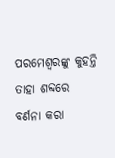ପରମେଶ୍ୱରଙ୍କୁ କୁହନ୍ତି ତାହା ଶବ୍ଦରେ ବର୍ଣନା କରା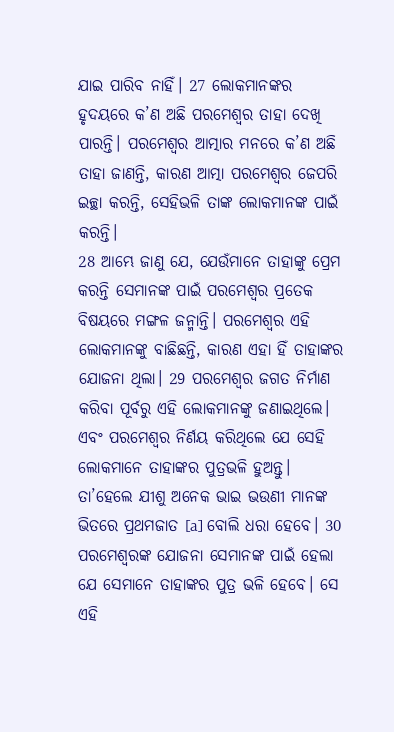ଯାଇ ପାରିବ ନାହିଁ। 27 ଲୋକମାନଙ୍କର ହୃଦୟରେ କ’ଣ ଅଛି ପରମେଶ୍ୱର ତାହା ଦେଖି ପାରନ୍ତି। ପରମେଶ୍ୱର ଆତ୍ମାର ମନରେ କ’ଣ ଅଛି ତାହା ଜାଣନ୍ତି, କାରଣ ଆତ୍ମା ପରମେଶ୍ୱର ଜେପରି ଇଚ୍ଛା କରନ୍ତି, ସେହିଭଳି ତାଙ୍କ ଲୋକମାନଙ୍କ ପାଇଁ କରନ୍ତି।
28 ଆମ୍ଭେ ଜାଣୁ ଯେ, ଯେଉଁମାନେ ତାହାଙ୍କୁ ପ୍ରେମ କରନ୍ତି ସେମାନଙ୍କ ପାଇଁ ପରମେଶ୍ୱର ପ୍ରତେକ ବିଷୟରେ ମଙ୍ଗଳ ଜନ୍ମାନ୍ତି। ପରମେଶ୍ୱର ଏହି ଲୋକମାନଙ୍କୁ ବାଛିଛନ୍ତି, କାରଣ ଏହା ହିଁ ତାହାଙ୍କର ଯୋଜନା ଥିଲା। 29 ପରମେଶ୍ୱର ଜଗତ ନିର୍ମାଣ କରିବା ପୂର୍ବରୁ ଏହି ଲୋକମାନଙ୍କୁ ଜଣାଇଥିଲେ। ଏବଂ ପରମେଶ୍ୱର ନିର୍ଣୟ କରିଥିଲେ ଯେ ସେହି ଲୋକମାନେ ତାହାଙ୍କର ପୁତ୍ରଭଳି ହୁଅନ୍ତୁ। ତା’ହେଲେ ଯୀଶୁ ଅନେକ ଭାଇ ଭଉଣୀ ମାନଙ୍କ ଭିତରେ ପ୍ରଥମଜାତ [a] ବୋଲି ଧରା ହେବେ। 30 ପରମେଶ୍ୱରଙ୍କ ଯୋଜନା ସେମାନଙ୍କ ପାଇଁ ହେଲା ଯେ ସେମାନେ ତାହାଙ୍କର ପୁତ୍ର ଭଳି ହେବେ। ସେ ଏହି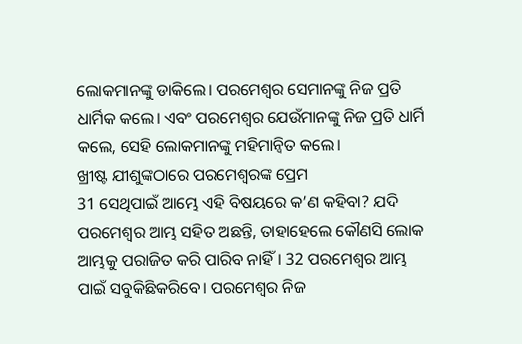ଲୋକମାନଙ୍କୁ ଡାକିଲେ। ପରମେଶ୍ୱର ସେମାନଙ୍କୁ ନିଜ ପ୍ରତି ଧାର୍ମିକ କଲେ। ଏବଂ ପରମେଶ୍ୱର ଯେଉଁମାନଙ୍କୁ ନିଜ ପ୍ରତି ଧାର୍ମି କଲେ, ସେହି ଲୋକମାନଙ୍କୁ ମହିମାନ୍ୱିତ କଲେ।
ଖ୍ରୀଷ୍ଟ ଯୀଶୁଙ୍କଠାରେ ପରମେଶ୍ୱରଙ୍କ ପ୍ରେମ
31 ସେଥିପାଇଁ ଆମ୍ଭେ ଏହି ବିଷୟରେ କ’ଣ କହିବା? ଯଦି ପରମେଶ୍ୱର ଆମ୍ଭ ସହିତ ଅଛନ୍ତି, ତାହାହେଲେ କୌଣସି ଲୋକ ଆମ୍ଭକୁ ପରାଜିତ କରି ପାରିବ ନାହିଁ। 32 ପରମେଶ୍ୱର ଆମ୍ଭ ପାଇଁ ସବୁକିଛିକରିବେ। ପରମେଶ୍ୱର ନିଜ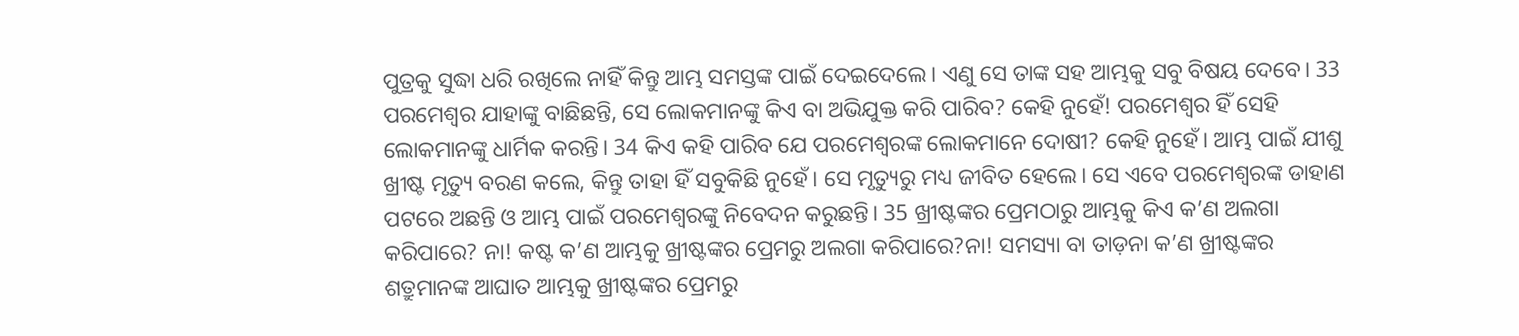ପୁତ୍ରକୁ ସୁଦ୍ଧା ଧରି ରଖିଲେ ନାହିଁ କିନ୍ତୁ ଆମ୍ଭ ସମସ୍ତଙ୍କ ପାଇଁ ଦେଇଦେଲେ। ଏଣୁ ସେ ତାଙ୍କ ସହ ଆମ୍ଭକୁ ସବୁ ବିଷୟ ଦେବେ। 33 ପରମେଶ୍ୱର ଯାହାଙ୍କୁ ବାଛିଛନ୍ତି, ସେ ଲୋକମାନଙ୍କୁ କିଏ ବା ଅଭିଯୁକ୍ତ କରି ପାରିବ? କେହି ନୁହେଁ! ପରମେଶ୍ୱର ହିଁ ସେହି ଲୋକମାନଙ୍କୁ ଧାର୍ମିକ କରନ୍ତି। 34 କିଏ କହି ପାରିବ ଯେ ପରମେଶ୍ୱରଙ୍କ ଲୋକମାନେ ଦୋଷୀ? କେହି ନୁହେଁ। ଆମ୍ଭ ପାଇଁ ଯୀଶୁ ଖ୍ରୀଷ୍ଟ ମୃତ୍ୟୁ ବରଣ କଲେ, କିନ୍ତୁ ତାହା ହିଁ ସବୁକିଛି ନୁହେଁ। ସେ ମୃତ୍ୟୁରୁ ମଧ୍ୟ ଜୀବିତ ହେଲେ। ସେ ଏବେ ପରମେଶ୍ୱରଙ୍କ ଡାହାଣ ପଟରେ ଅଛନ୍ତି ଓ ଆମ୍ଭ ପାଇଁ ପରମେଶ୍ୱରଙ୍କୁ ନିବେଦନ କରୁଛନ୍ତି। 35 ଖ୍ରୀଷ୍ଟଙ୍କର ପ୍ରେମଠାରୁ ଆମ୍ଭକୁ କିଏ କ’ଣ ଅଲଗା କରିପାରେ? ନା! କଷ୍ଟ କ’ଣ ଆମ୍ଭକୁ ଖ୍ରୀଷ୍ଟଙ୍କର ପ୍ରେମରୁ ଅଲଗା କରିପାରେ?ନା! ସମସ୍ୟା ବା ତାଡ଼ନା କ’ଣ ଖ୍ରୀଷ୍ଟଙ୍କର ଶତ୍ରୁମାନଙ୍କ ଆଘାତ ଆମ୍ଭକୁ ଖ୍ରୀଷ୍ଟଙ୍କର ପ୍ରେମରୁ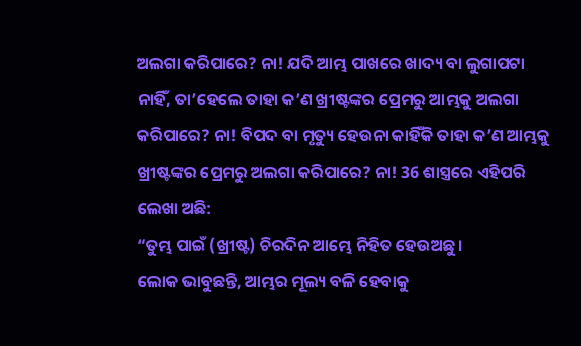ଅଲଗା କରିପାରେ? ନା! ଯଦି ଆମ୍ଭ ପାଖରେ ଖାଦ୍ୟ ବା ଲୁଗାପଟା ନାହିଁ, ତା’ହେଲେ ତାହା କ’ଣ ଖ୍ରୀଷ୍ଟଙ୍କର ପ୍ରେମରୁ ଆମ୍ଭକୁ ଅଲଗା କରିପାରେ? ନା! ବିପଦ ବା ମୃତ୍ୟୁ ହେଉନା କାହିଁକି ତାହା କ’ଣ ଆମ୍ଭକୁ ଖ୍ରୀଷ୍ଟଙ୍କର ପ୍ରେମରୁ ଅଲଗା କରିପାରେ? ନା! 36 ଶାସ୍ତ୍ରରେ ଏହିପରି ଲେଖା ଅଛି:
“ତୁମ୍ଭ ପାଇଁ (ଖ୍ରୀଷ୍ଟ) ଚିରଦିନ ଆମ୍ଭେ ନିହିତ ହେଉଅଛୁ।
ଲୋକ ଭାବୁଛନ୍ତି, ଆମ୍ଭର ମୂଲ୍ୟ ବଳି ହେବାକୁ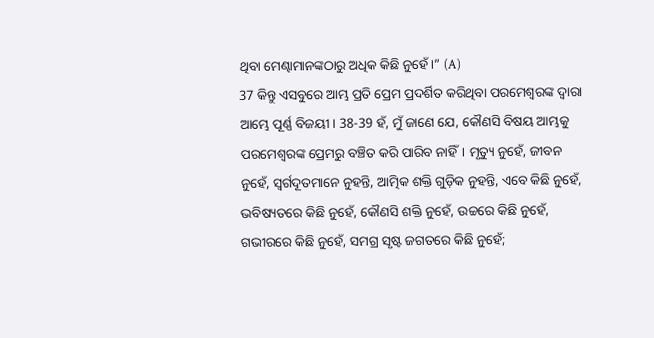ଥିବା ମେଣ୍ଢାମାନଙ୍କଠାରୁ ଅଧିକ କିଛି ନୁହେଁ।” (A)
37 କିନ୍ତୁ ଏସବୁରେ ଆମ୍ଭ ପ୍ରତି ପ୍ରେମ ପ୍ରଦର୍ଶିତ କରିଥିବା ପରମେଶ୍ୱରଙ୍କ ଦ୍ୱାରା ଆମ୍ଭେ ପୂର୍ଣ୍ଣ ବିଜୟୀ। 38-39 ହଁ, ମୁଁ ଜାଣେ ଯେ, କୌଣସି ବିଷୟ ଆମ୍ଭକୁ ପରମେଶ୍ୱରଙ୍କ ପ୍ରେମରୁ ବଞ୍ଚିତ କରି ପାରିବ ନାହିଁ। ମୃତ୍ୟୁ ନୁହେଁ, ଜୀବନ ନୁହେଁ, ସ୍ୱର୍ଗଦୂତମାନେ ନୁହନ୍ତି, ଆତ୍ମିକ ଶକ୍ତି ଗୁଡ଼ିକ ନୁହନ୍ତି, ଏବେ କିଛି ନୁହେଁ, ଭବିଷ୍ୟତରେ କିଛି ନୁହେଁ, କୌଣସି ଶକ୍ତି ନୁହେଁ, ଉଚ୍ଚରେ କିଛି ନୁହେଁ, ଗଭୀରରେ କିଛି ନୁହେଁ, ସମଗ୍ର ସୃଷ୍ଟ ଜଗତରେ କିଛି ନୁହେଁ;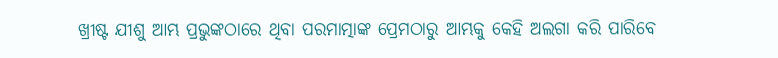ଖ୍ରୀଷ୍ଟ ଯୀଶୁ ଆମ୍ଭ ପ୍ରଭୁଙ୍କଠାରେ ଥିବା ପରମାତ୍ମାଙ୍କ ପ୍ରେମଠାରୁ ଆମ୍ଭକୁ କେହି ଅଲଗା କରି ପାରିବେ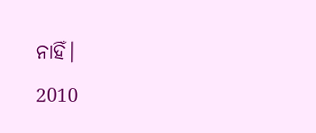ନାହିଁ।
2010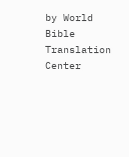by World Bible Translation Center